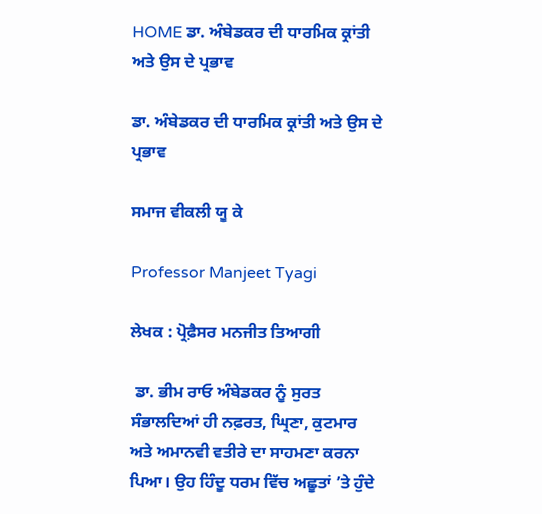HOME ਡਾ. ਅੰਬੇਡਕਰ ਦੀ ਧਾਰਮਿਕ ਕ੍ਰਾਂਤੀ ਅਤੇ ਉਸ ਦੇ ਪ੍ਰਭਾਵ

ਡਾ. ਅੰਬੇਡਕਰ ਦੀ ਧਾਰਮਿਕ ਕ੍ਰਾਂਤੀ ਅਤੇ ਉਸ ਦੇ ਪ੍ਰਭਾਵ

ਸਮਾਜ ਵੀਕਲੀ ਯੂ ਕੇ

Professor Manjeet Tyagi

ਲੇਖਕ : ਪ੍ਰੋਫ਼ੈਸਰ ਮਨਜੀਤ ਤਿਆਗੀ

 ਡਾ. ਭੀਮ ਰਾਓ ਅੰਬੇਡਕਰ ਨੂੰ ਸੁਰਤ ਸੰਭਾਲਦਿਆਂ ਹੀ ਨਫ਼ਰਤ, ਘ੍ਰਿਣਾ, ਕੁਟਮਾਰ ਅਤੇ ਅਮਾਨਵੀ ਵਤੀਰੇ ਦਾ ਸਾਹਮਣਾ ਕਰਨਾ ਪਿਆ। ਉਹ ਹਿੰਦੂ ਧਰਮ ਵਿੱਚ ਅਛੂਤਾਂ ’ਤੇ ਹੁੰਦੇ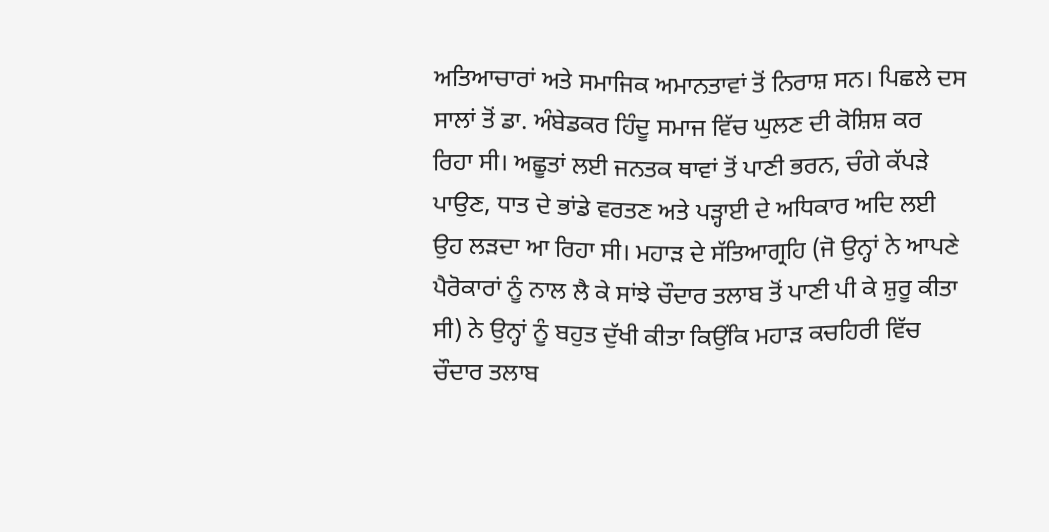ਅਤਿਆਚਾਰਾਂ ਅਤੇ ਸਮਾਜਿਕ ਅਮਾਨਤਾਵਾਂ ਤੋਂ ਨਿਰਾਸ਼ ਸਨ। ਪਿਛਲੇ ਦਸ ਸਾਲਾਂ ਤੋਂ ਡਾ. ਅੰਬੇਡਕਰ ਹਿੰਦੂ ਸਮਾਜ ਵਿੱਚ ਘੁਲਣ ਦੀ ਕੋਸ਼ਿਸ਼ ਕਰ ਰਿਹਾ ਸੀ। ਅਛੂਤਾਂ ਲਈ ਜਨਤਕ ਥਾਵਾਂ ਤੋਂ ਪਾਣੀ ਭਰਨ, ਚੰਗੇ ਕੱਪੜੇ ਪਾਉਣ, ਧਾਤ ਦੇ ਭਾਂਡੇ ਵਰਤਣ ਅਤੇ ਪੜ੍ਹਾਈ ਦੇ ਅਧਿਕਾਰ ਅਦਿ ਲਈ ਉਹ ਲੜਦਾ ਆ ਰਿਹਾ ਸੀ। ਮਹਾੜ ਦੇ ਸੱਤਿਆਗ੍ਰਹਿ (ਜੋ ਉਨ੍ਹਾਂ ਨੇ ਆਪਣੇ ਪੈਰੋਕਾਰਾਂ ਨੂੰ ਨਾਲ ਲੈ ਕੇ ਸਾਂਝੇ ਚੌਦਾਰ ਤਲਾਬ ਤੋਂ ਪਾਣੀ ਪੀ ਕੇ ਸ਼ੁਰੂ ਕੀਤਾ ਸੀ) ਨੇ ਉਨ੍ਹਾਂ ਨੂੰ ਬਹੁਤ ਦੁੱਖੀ ਕੀਤਾ ਕਿਉਂਕਿ ਮਹਾੜ ਕਚਹਿਰੀ ਵਿੱਚ ਚੌਦਾਰ ਤਲਾਬ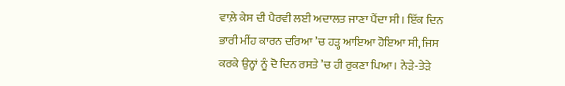ਵਾਲ਼ੇ ਕੇਸ ਦੀ ਪੈਰਵੀ ਲਈ ਅਦਾਲਤ ਜਾਣਾ ਪੈਂਦਾ ਸੀ। ਇੱਕ ਦਿਨ ਭਾਰੀ ਮੀਂਹ ਕਾਰਨ ਦਰਿਆ ’ਚ ਹੜ੍ਹ ਆਇਆ ਹੋਇਆ ਸੀ, ਜਿਸ ਕਰਕੇ ਉਨ੍ਹਾਂ ਨੂੰ ਦੋ ਦਿਨ ਰਸਤੇ ’ਚ ਹੀ ਰੁਕਣਾ ਪਿਆ। ਨੇੜੇ-ਤੇੜੇ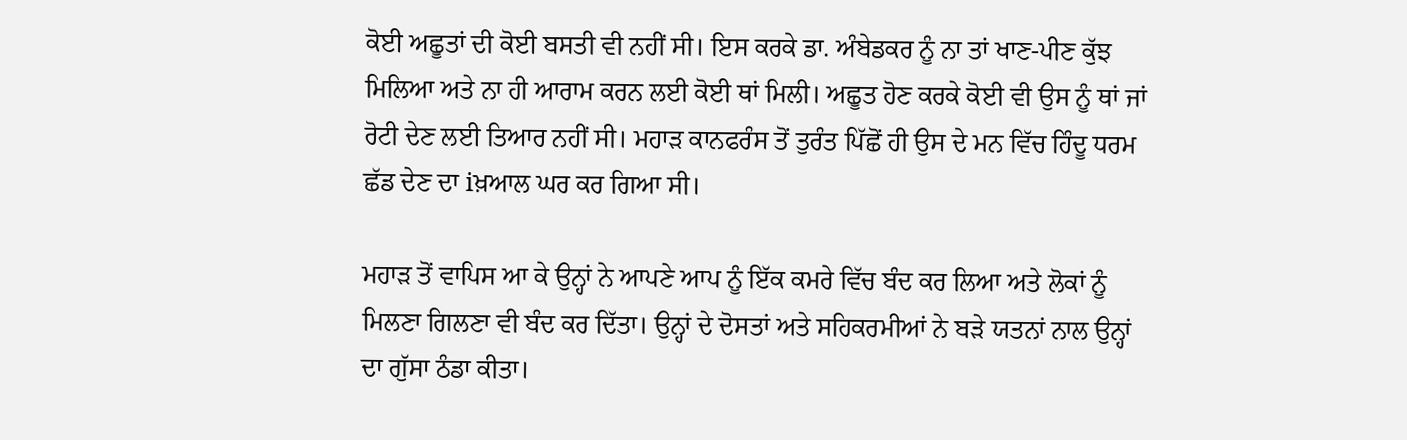ਕੋਈ ਅਛੂਤਾਂ ਦੀ ਕੋਈ ਬਸਤੀ ਵੀ ਨਹੀਂ ਸੀ। ਇਸ ਕਰਕੇ ਡਾ. ਅੰਬੇਡਕਰ ਨੂੰ ਨਾ ਤਾਂ ਖਾਣ-ਪੀਣ ਕੁੱਝ ਮਿਲਿਆ ਅਤੇ ਨਾ ਹੀ ਆਰਾਮ ਕਰਨ ਲਈ ਕੋਈ ਥਾਂ ਮਿਲੀ। ਅਛੂਤ ਹੋਣ ਕਰਕੇ ਕੋਈ ਵੀ ਉਸ ਨੂੰ ਥਾਂ ਜਾਂ ਰੋਟੀ ਦੇਣ ਲਈ ਤਿਆਰ ਨਹੀਂ ਸੀ। ਮਹਾੜ ਕਾਨਫਰੰਸ ਤੋਂ ਤੁਰੰਤ ਪਿੱਛੋਂ ਹੀ ਉਸ ਦੇ ਮਨ ਵਿੱਚ ਹਿੰਦੂ ਧਰਮ ਛੱਡ ਦੇਣ ਦਾ iਖ਼ਆਲ ਘਰ ਕਰ ਗਿਆ ਸੀ।

ਮਹਾੜ ਤੋਂ ਵਾਪਿਸ ਆ ਕੇ ਉਨ੍ਹਾਂ ਨੇ ਆਪਣੇ ਆਪ ਨੂੰ ਇੱਕ ਕਮਰੇ ਵਿੱਚ ਬੰਦ ਕਰ ਲਿਆ ਅਤੇ ਲੋਕਾਂ ਨੂੰ ਮਿਲਣਾ ਗਿਲਣਾ ਵੀ ਬੰਦ ਕਰ ਦਿੱਤਾ। ਉਨ੍ਹਾਂ ਦੇ ਦੋਸਤਾਂ ਅਤੇ ਸਹਿਕਰਮੀਆਂ ਨੇ ਬੜੇ ਯਤਨਾਂ ਨਾਲ ਉਨ੍ਹਾਂ ਦਾ ਗੁੱਸਾ ਠੰਡਾ ਕੀਤਾ।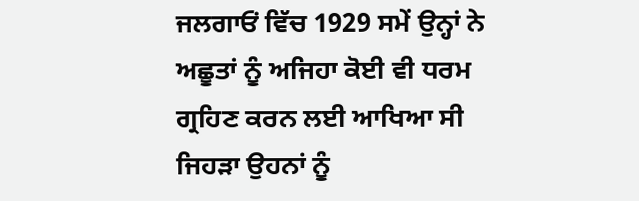ਜਲਗਾਓਂ ਵਿੱਚ 1929 ਸਮੇਂ ਉਨ੍ਹਾਂ ਨੇ ਅਛੂਤਾਂ ਨੂੰ ਅਜਿਹਾ ਕੋਈ ਵੀ ਧਰਮ ਗ੍ਰਹਿਣ ਕਰਨ ਲਈ ਆਖਿਆ ਸੀ ਜਿਹੜਾ ਉਹਨਾਂ ਨੂੰ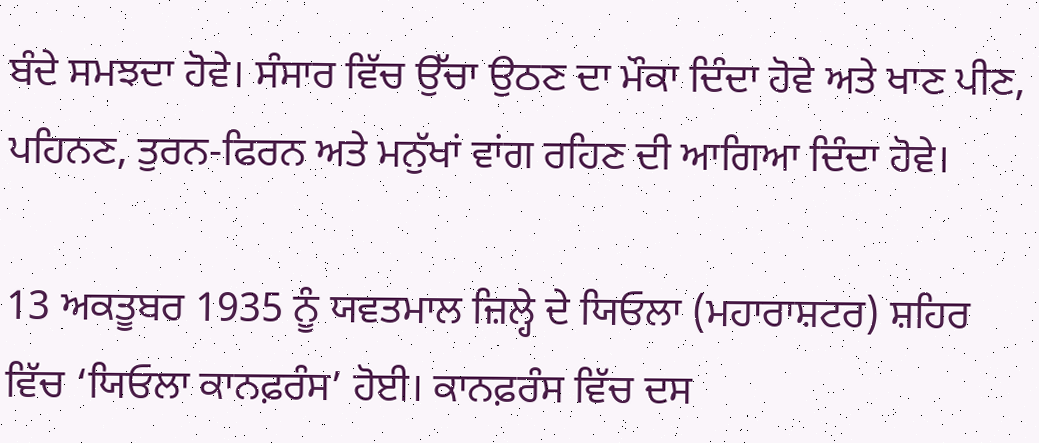ਬੰਦੇ ਸਮਝਦਾ ਹੋਵੇ। ਸੰਸਾਰ ਵਿੱਚ ਉੱਚਾ ਉਠਣ ਦਾ ਮੌਕਾ ਦਿੰਦਾ ਹੋਵੇ ਅਤੇ ਖਾਣ ਪੀਣ, ਪਹਿਨਣ, ਤੁਰਨ-ਫਿਰਨ ਅਤੇ ਮਨੁੱਖਾਂ ਵਾਂਗ ਰਹਿਣ ਦੀ ਆਗਿਆ ਦਿੰਦਾ ਹੋਵੇ।

13 ਅਕਤੂਬਰ 1935 ਨੂੰ ਯਵਤਮਾਲ ਜ਼ਿਲ੍ਹੇ ਦੇ ਯਿਓਲਾ (ਮਹਾਰਾਸ਼ਟਰ) ਸ਼ਹਿਰ ਵਿੱਚ ‘ਯਿਓਲਾ ਕਾਨਫ਼ਰੰਸ’ ਹੋਈ। ਕਾਨਫ਼ਰੰਸ ਵਿੱਚ ਦਸ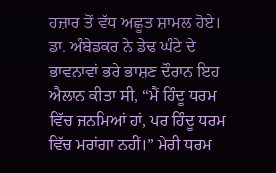ਹਜ਼ਾਰ ਤੋਂ ਵੱਧ ਅਛੂਤ ਸ਼ਾਮਲ ਹੋਏ। ਡਾ. ਅੰਬੇਡਕਰ ਨੇ ਡੇਢ ਘੰਟੇ ਦੇ ਭਾਵਨਾਵਾਂ ਭਰੇ ਭਾਸ਼ਣ ਦੌਰਾਨ ਇਹ ਐਲਾਨ ਕੀਤਾ ਸੀ, “ਮੈਂ ਹਿੰਦੂ ਧਰਮ ਵਿੱਚ ਜਨਮਿਆਂ ਹਾਂ, ਪਰ ਹਿੰਦੂ ਧਰਮ ਵਿੱਚ ਮਰਾਂਗਾ ਨਹੀਂ।” ਮੇਰੀ ਧਰਮ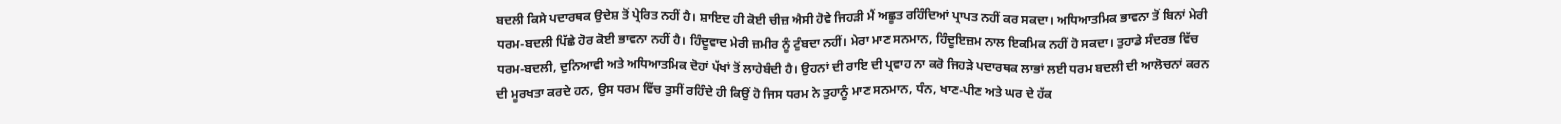ਬਦਲੀ ਕਿਸੇ ਪਦਾਰਥਕ ਉਦੇਸ਼ ਤੋਂ ਪ੍ਰੇਰਿਤ ਨਹੀਂ ਹੈ। ਸ਼ਾਇਦ ਹੀ ਕੋਈ ਚੀਜ਼ ਐਸੀ ਹੋਵੇ ਜਿਹੜੀ ਮੈਂ ਅਛੂਤ ਰਹਿੰਦਿਆਂ ਪ੍ਰਾਪਤ ਨਹੀਂ ਕਰ ਸਕਦਾ। ਅਧਿਆਤਮਿਕ ਭਾਵਨਾ ਤੋਂ ਬਿਨਾਂ ਮੇਰੀ ਧਰਮ-ਬਦਲੀ ਪਿੱਛੇ ਹੋਰ ਕੋਈ ਭਾਵਨਾ ਨਹੀਂ ਹੈ। ਹਿੰਦੂਵਾਦ ਮੇਰੀ ਜ਼ਮੀਰ ਨੂੰ ਟੁੰਬਦਾ ਨਹੀਂ। ਮੇਰਾ ਮਾਣ ਸਨਮਾਨ, ਹਿੰਦੂਇਜ਼ਮ ਨਾਲ ਇਕਮਿਕ ਨਹੀਂ ਹੋ ਸਕਦਾ। ਤੁਹਾਡੇ ਸੰਦਰਭ ਵਿੱਚ ਧਰਮ-ਬਦਲੀ, ਦੁਨਿਆਵੀ ਅਤੇ ਅਧਿਆਤਮਿਕ ਦੋਹਾਂ ਪੱਖਾਂ ਤੋਂ ਲਾਹੇਬੰਦੀ ਹੈ। ਉਹਨਾਂ ਦੀ ਰਾਇ ਦੀ ਪ੍ਰਵਾਹ ਨਾ ਕਰੋ ਜਿਹੜੇ ਪਦਾਰਥਕ ਲਾਭਾਂ ਲਈ ਧਰਮ ਬਦਲੀ ਦੀ ਆਲੋਚਨਾਂ ਕਰਨ ਦੀ ਮੂਰਖਤਾ ਕਰਦੇ ਹਨ, ਉਸ ਧਰਮ ਵਿੱਚ ਤੁਸੀਂ ਰਹਿੰਦੇ ਹੀ ਕਿਉਂ ਹੋ ਜਿਸ ਧਰਮ ਨੇ ਤੁਹਾਨੂੰ ਮਾਣ ਸਨਮਾਨ, ਧੰਨ, ਖਾਣ-ਪੀਣ ਅਤੇ ਘਰ ਦੇ ਹੱਕ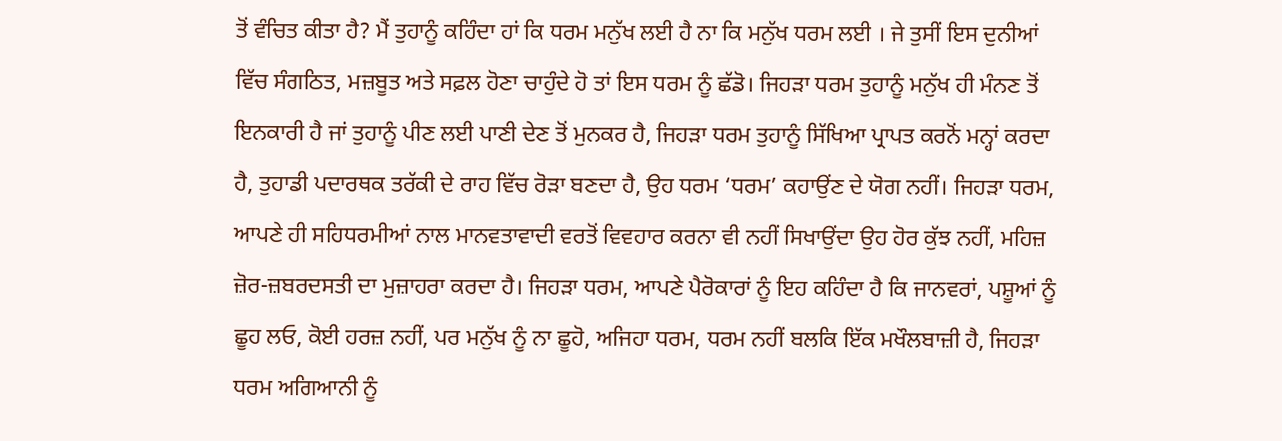ਤੋਂ ਵੰਚਿਤ ਕੀਤਾ ਹੈ? ਮੈਂ ਤੁਹਾਨੂੰ ਕਹਿੰਦਾ ਹਾਂ ਕਿ ਧਰਮ ਮਨੁੱਖ ਲਈ ਹੈ ਨਾ ਕਿ ਮਨੁੱਖ ਧਰਮ ਲਈ । ਜੇ ਤੁਸੀਂ ਇਸ ਦੁਨੀਆਂ ਵਿੱਚ ਸੰਗਠਿਤ, ਮਜ਼ਬੂਤ ਅਤੇ ਸਫ਼ਲ ਹੋਣਾ ਚਾਹੁੰਦੇ ਹੋ ਤਾਂ ਇਸ ਧਰਮ ਨੂੰ ਛੱਡੋ। ਜਿਹੜਾ ਧਰਮ ਤੁਹਾਨੂੰ ਮਨੁੱਖ ਹੀ ਮੰਨਣ ਤੋਂ ਇਨਕਾਰੀ ਹੈ ਜਾਂ ਤੁਹਾਨੂੰ ਪੀਣ ਲਈ ਪਾਣੀ ਦੇਣ ਤੋਂ ਮੁਨਕਰ ਹੈ, ਜਿਹੜਾ ਧਰਮ ਤੁਹਾਨੂੰ ਸਿੱਖਿਆ ਪ੍ਰਾਪਤ ਕਰਨੋਂ ਮਨ੍ਹਾਂ ਕਰਦਾ ਹੈ, ਤੁਹਾਡੀ ਪਦਾਰਥਕ ਤਰੱਕੀ ਦੇ ਰਾਹ ਵਿੱਚ ਰੋੜਾ ਬਣਦਾ ਹੈ, ਉਹ ਧਰਮ ‘ਧਰਮ’ ਕਹਾਉਂਣ ਦੇ ਯੋਗ ਨਹੀਂ। ਜਿਹੜਾ ਧਰਮ, ਆਪਣੇ ਹੀ ਸਹਿਧਰਮੀਆਂ ਨਾਲ ਮਾਨਵਤਾਵਾਦੀ ਵਰਤੋਂ ਵਿਵਹਾਰ ਕਰਨਾ ਵੀ ਨਹੀਂ ਸਿਖਾਉਂਦਾ ਉਹ ਹੋਰ ਕੁੱਝ ਨਹੀਂ, ਮਹਿਜ਼ ਜ਼ੋਰ-ਜ਼ਬਰਦਸਤੀ ਦਾ ਮੁਜ਼ਾਹਰਾ ਕਰਦਾ ਹੈ। ਜਿਹੜਾ ਧਰਮ, ਆਪਣੇ ਪੈਰੋਕਾਰਾਂ ਨੂੰ ਇਹ ਕਹਿੰਦਾ ਹੈ ਕਿ ਜਾਨਵਰਾਂ, ਪਸ਼ੂਆਂ ਨੂੰ ਛੂਹ ਲਓ, ਕੋਈ ਹਰਜ਼ ਨਹੀਂ, ਪਰ ਮਨੁੱਖ ਨੂੰ ਨਾ ਛੂਹੋ, ਅਜਿਹਾ ਧਰਮ, ਧਰਮ ਨਹੀਂ ਬਲਕਿ ਇੱਕ ਮਖੌਲਬਾਜ਼ੀ ਹੈ, ਜਿਹੜਾ ਧਰਮ ਅਗਿਆਨੀ ਨੂੰ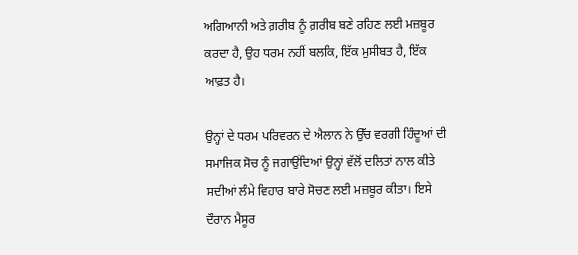ਅਗਿਆਨੀ ਅਤੇ ਗ਼ਰੀਬ ਨੂੰ ਗ਼ਰੀਬ ਬਣੇ ਰਹਿਣ ਲਈ ਮਜ਼ਬੂਰ ਕਰਦਾ ਹੈ, ਉਹ ਧਰਮ ਨਹੀਂ ਬਲਕਿ, ਇੱਕ ਮੁਸੀਬਤ ਹੈ, ਇੱਕ ਆਫ਼ਤ ਹੈ।

ਉਨ੍ਹਾਂ ਦੇ ਧਰਮ ਪਰਿਵਰਨ ਦੇ ਐਲਾਨ ਨੇ ਉੱਚ ਵਰਗੀ ਹਿੰਦੂਆਂ ਦੀ ਸਮਾਜਿਕ ਸੋਚ ਨੂੰ ਜਗਾਉਂਦਿਆਂ ਉਨ੍ਹਾਂ ਵੱਲੋਂ ਦਲਿਤਾਂ ਨਾਲ ਕੀਤੇ ਸਦੀਆਂ ਲੰਮੇ ਵਿਹਾਰ ਬਾਰੇ ਸੋਚਣ ਲਈ ਮਜ਼ਬੂਰ ਕੀਤਾ। ਇਸੇ ਦੌਰਾਨ ਮੈਸੂਰ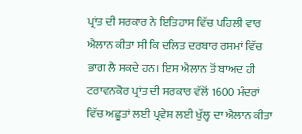ਪ੍ਰਾਂਤ ਦੀ ਸਰਕਾਰ ਨੇ ਇਤਿਹਾਸ ਵਿੱਚ ਪਹਿਲੀ ਵਾਰ ਐਲਾਨ ਕੀਤਾ ਸੀ ਕਿ ਦਲਿਤ ਦਰਬਾਰ ਰਸਮਾਂ ਵਿੱਚ ਭਾਗ ਲੈ ਸਕਦੇ ਹਨ। ਇਸ ਐਲਾਨ ਤੋਂ ਬਾਅਦ ਹੀ ਟਰਾਵਨਕੋਰ ਪ੍ਰਾਂਤ ਦੀ ਸਰਕਾਰ ਵੱਲੋਂ 1600 ਮੰਦਰਾਂ ਵਿੱਚ ਅਛੂਤਾਂ ਲਈ ਪ੍ਰਵੇਸ਼ ਲਈ ਖੁੱਲ੍ਹ ਦਾ ਐਲਾਨ ਕੀਤਾ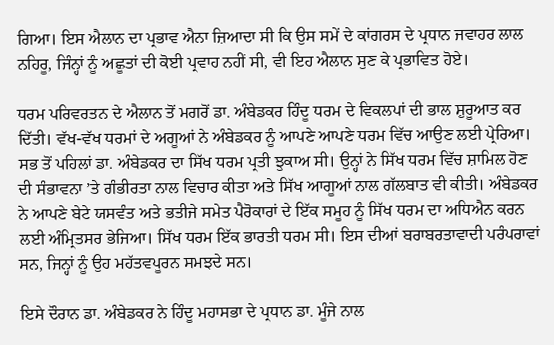ਗਿਆ। ਇਸ ਐਲਾਨ ਦਾ ਪ੍ਰਭਾਵ ਐਨਾ ਜ਼ਿਆਦਾ ਸੀ ਕਿ ਉਸ ਸਮੇਂ ਦੇ ਕਾਂਗਰਸ ਦੇ ਪ੍ਰਧਾਨ ਜਵਾਹਰ ਲਾਲ ਨਹਿਰੂ, ਜਿੰਨ੍ਹਾਂ ਨੂੰ ਅਛੂਤਾਂ ਦੀ ਕੋਈ ਪ੍ਰਵਾਹ ਨਹੀਂ ਸੀ, ਵੀ ਇਹ ਐਲਾਨ ਸੁਣ ਕੇ ਪ੍ਰਭਾਵਿਤ ਹੋਏ।

ਧਰਮ ਪਰਿਵਰਤਨ ਦੇ ਐਲਾਨ ਤੋਂ ਮਗਰੋਂ ਡਾ. ਅੰਬੇਡਕਰ ਹਿੰਦੂ ਧਰਮ ਦੇ ਵਿਕਲਪਾਂ ਦੀ ਭਾਲ ਸ਼ੁਰੂਆਤ ਕਰ ਦਿੱਤੀ। ਵੱਖ-ਵੱਖ ਧਰਮਾਂ ਦੇ ਅਗੂਆਂ ਨੇ ਅੰਬੇਡਕਰ ਨੂੰ ਆਪਣੇ ਆਪਣੇ ਧਰਮ ਵਿੱਚ ਆਉਣ ਲਈ ਪ੍ਰੇਰਿਆ। ਸਭ ਤੋਂ ਪਹਿਲਾਂ ਡਾ. ਅੰਬੇਡਕਰ ਦਾ ਸਿੱਖ ਧਰਮ ਪ੍ਰਤੀ ਝੁਕਾਅ ਸੀ। ਉਨ੍ਹਾਂ ਨੇ ਸਿੱਖ ਧਰਮ ਵਿੱਚ ਸ਼ਾਮਿਲ ਹੋਣ ਦੀ ਸੰਭਾਵਨਾ ’ਤੇ ਗੰਭੀਰਤਾ ਨਾਲ ਵਿਚਾਰ ਕੀਤਾ ਅਤੇ ਸਿੱਖ ਆਗੂਆਂ ਨਾਲ ਗੱਲਬਾਤ ਵੀ ਕੀਤੀ। ਅੰਬੇਡਕਰ ਨੇ ਆਪਣੇ ਬੇਟੇ ਯਸਵੰਤ ਅਤੇ ਭਤੀਜੇ ਸਮੇਤ ਪੈਰੋਕਾਰਾਂ ਦੇ ਇੱਕ ਸਮੂਹ ਨੂੰ ਸਿੱਖ ਧਰਮ ਦਾ ਅਧਿਐਨ ਕਰਨ ਲਈ ਅੰਮ੍ਰਿਤਸਰ ਭੇਜਿਆ। ਸਿੱਖ ਧਰਮ ਇੱਕ ਭਾਰਤੀ ਧਰਮ ਸੀ। ਇਸ ਦੀਆਂ ਬਰਾਬਰਤਾਵਾਦੀ ਪਰੰਪਰਾਵਾਂ ਸਨ, ਜਿਨ੍ਹਾਂ ਨੂੰ ਉਹ ਮਹੱਤਵਪੂਰਨ ਸਮਝਦੇ ਸਨ।

ਇਸੇ ਦੌਰਾਨ ਡਾ. ਅੰਬੇਡਕਰ ਨੇ ਹਿੰਦੂ ਮਹਾਸਭਾ ਦੇ ਪ੍ਰਧਾਨ ਡਾ. ਮੂੰਜੇ ਨਾਲ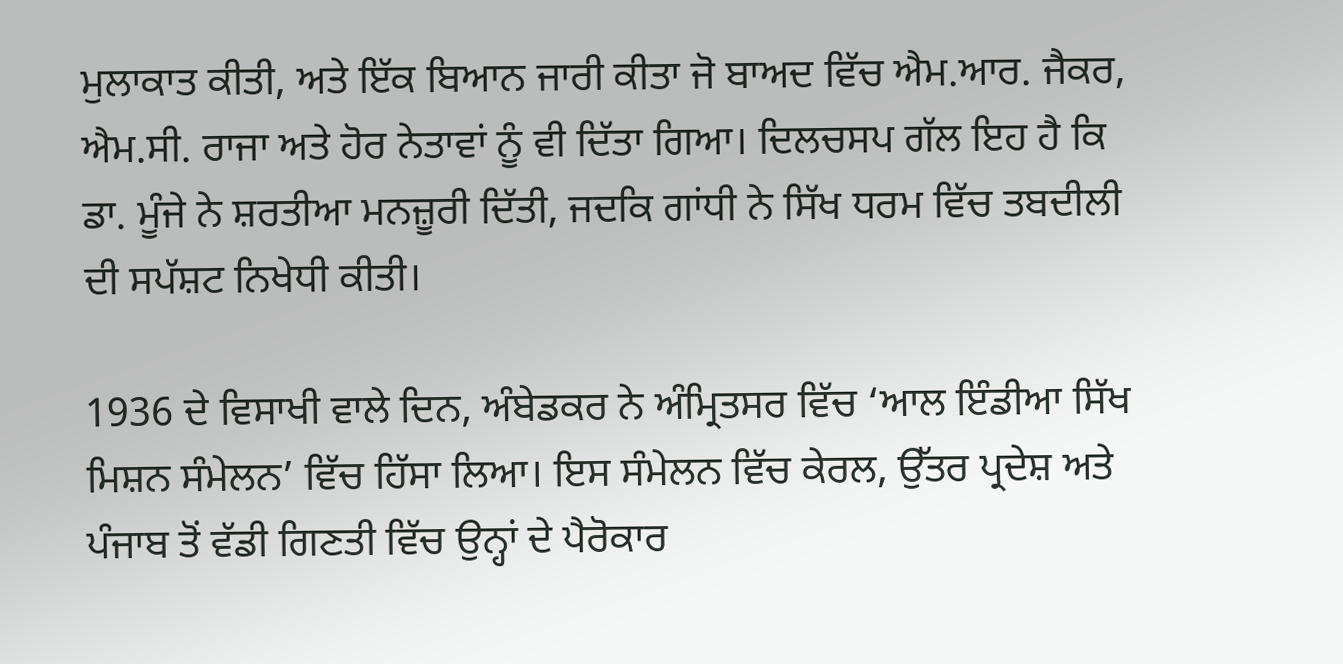ਮੁਲਾਕਾਤ ਕੀਤੀ, ਅਤੇ ਇੱਕ ਬਿਆਨ ਜਾਰੀ ਕੀਤਾ ਜੋ ਬਾਅਦ ਵਿੱਚ ਐਮ.ਆਰ. ਜੈਕਰ, ਐਮ.ਸੀ. ਰਾਜਾ ਅਤੇ ਹੋਰ ਨੇਤਾਵਾਂ ਨੂੰ ਵੀ ਦਿੱਤਾ ਗਿਆ। ਦਿਲਚਸਪ ਗੱਲ ਇਹ ਹੈ ਕਿ ਡਾ. ਮੂੰਜੇ ਨੇ ਸ਼ਰਤੀਆ ਮਨਜ਼ੂਰੀ ਦਿੱਤੀ, ਜਦਕਿ ਗਾਂਧੀ ਨੇ ਸਿੱਖ ਧਰਮ ਵਿੱਚ ਤਬਦੀਲੀ ਦੀ ਸਪੱਸ਼ਟ ਨਿਖੇਧੀ ਕੀਤੀ।

1936 ਦੇ ਵਿਸਾਖੀ ਵਾਲੇ ਦਿਨ, ਅੰਬੇਡਕਰ ਨੇ ਅੰਮ੍ਰਿਤਸਰ ਵਿੱਚ ‘ਆਲ ਇੰਡੀਆ ਸਿੱਖ ਮਿਸ਼ਨ ਸੰਮੇਲਨ’ ਵਿੱਚ ਹਿੱਸਾ ਲਿਆ। ਇਸ ਸੰਮੇਲਨ ਵਿੱਚ ਕੇਰਲ, ਉੱਤਰ ਪ੍ਰਦੇਸ਼ ਅਤੇ ਪੰਜਾਬ ਤੋਂ ਵੱਡੀ ਗਿਣਤੀ ਵਿੱਚ ਉਨ੍ਹਾਂ ਦੇ ਪੈਰੋਕਾਰ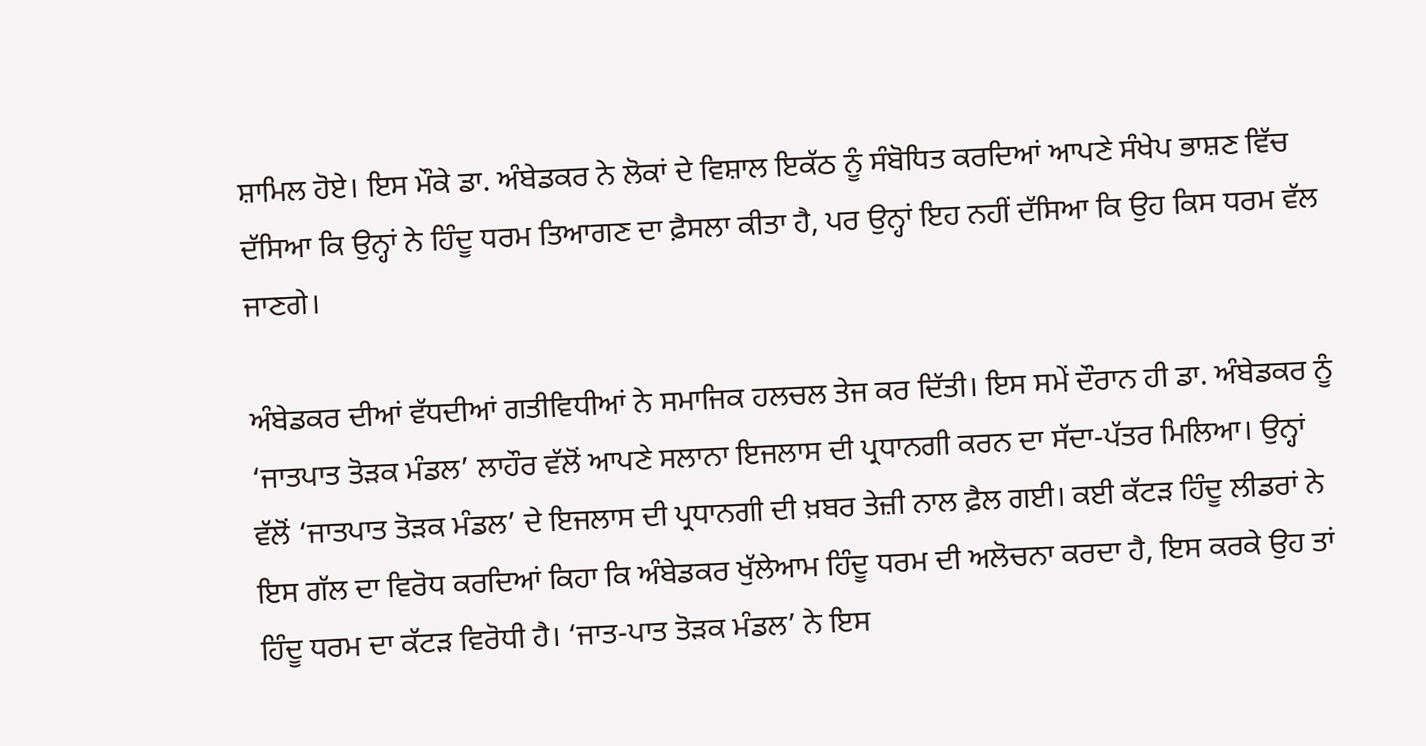ਸ਼ਾਮਿਲ ਹੋਏ। ਇਸ ਮੌਕੇ ਡਾ. ਅੰਬੇਡਕਰ ਨੇ ਲੋਕਾਂ ਦੇ ਵਿਸ਼ਾਲ ਇਕੱਠ ਨੂੰ ਸੰਬੋਧਿਤ ਕਰਦਿਆਂ ਆਪਣੇ ਸੰਖੇਪ ਭਾਸ਼ਣ ਵਿੱਚ ਦੱਸਿਆ ਕਿ ਉਨ੍ਹਾਂ ਨੇ ਹਿੰਦੂ ਧਰਮ ਤਿਆਗਣ ਦਾ ਫ਼ੈਸਲਾ ਕੀਤਾ ਹੈ, ਪਰ ਉਨ੍ਹਾਂ ਇਹ ਨਹੀਂ ਦੱਸਿਆ ਕਿ ਉਹ ਕਿਸ ਧਰਮ ਵੱਲ ਜਾਣਗੇ।

ਅੰਬੇਡਕਰ ਦੀਆਂ ਵੱਧਦੀਆਂ ਗਤੀਵਿਧੀਆਂ ਨੇ ਸਮਾਜਿਕ ਹਲਚਲ ਤੇਜ ਕਰ ਦਿੱਤੀ। ਇਸ ਸਮੇਂ ਦੌਰਾਨ ਹੀ ਡਾ. ਅੰਬੇਡਕਰ ਨੂੰ ‘ਜਾਤਪਾਤ ਤੋੜਕ ਮੰਡਲ’ ਲਾਹੌਰ ਵੱਲੋਂ ਆਪਣੇ ਸਲਾਨਾ ਇਜਲਾਸ ਦੀ ਪ੍ਰਧਾਨਗੀ ਕਰਨ ਦਾ ਸੱਦਾ-ਪੱਤਰ ਮਿਲਿਆ। ਉਨ੍ਹਾਂ ਵੱਲੋਂ ‘ਜਾਤਪਾਤ ਤੋੜਕ ਮੰਡਲ’ ਦੇ ਇਜਲਾਸ ਦੀ ਪ੍ਰਧਾਨਗੀ ਦੀ ਖ਼ਬਰ ਤੇਜ਼ੀ ਨਾਲ ਫ਼ੈਲ ਗਈ। ਕਈ ਕੱਟੜ ਹਿੰਦੂ ਲੀਡਰਾਂ ਨੇ ਇਸ ਗੱਲ ਦਾ ਵਿਰੋਧ ਕਰਦਿਆਂ ਕਿਹਾ ਕਿ ਅੰਬੇਡਕਰ ਖੁੱਲੇਆਮ ਹਿੰਦੂ ਧਰਮ ਦੀ ਅਲੋਚਨਾ ਕਰਦਾ ਹੈ, ਇਸ ਕਰਕੇ ਉਹ ਤਾਂ ਹਿੰਦੂ ਧਰਮ ਦਾ ਕੱਟੜ ਵਿਰੋਧੀ ਹੈ। ‘ਜਾਤ-ਪਾਤ ਤੋੜਕ ਮੰਡਲ’ ਨੇ ਇਸ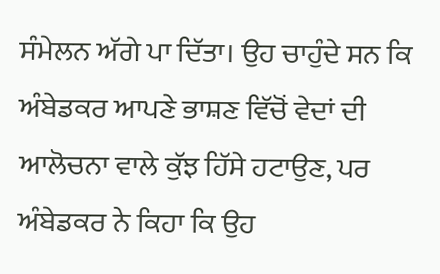ਸੰਮੇਲਨ ਅੱਗੇ ਪਾ ਦਿੱਤਾ। ਉਹ ਚਾਹੁੰਦੇ ਸਨ ਕਿ ਅੰਬੇਡਕਰ ਆਪਣੇ ਭਾਸ਼ਣ ਵਿੱਚੋਂ ਵੇਦਾਂ ਦੀ ਆਲੋਚਨਾ ਵਾਲੇ ਕੁੱਝ ਹਿੱਸੇ ਹਟਾਉਣ, ਪਰ ਅੰਬੇਡਕਰ ਨੇ ਕਿਹਾ ਕਿ ਉਹ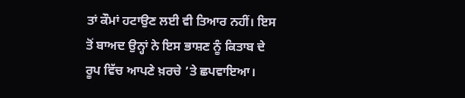ਤਾਂ ਕੌਮਾਂ ਹਟਾਉਣ ਲਈ ਵੀ ਤਿਆਰ ਨਹੀਂ। ਇਸ ਤੋਂ ਬਾਅਦ ਉਨ੍ਹਾਂ ਨੇ ਇਸ ਭਾਸ਼ਣ ਨੂੰ ਕਿਤਾਬ ਦੇ ਰੂਪ ਵਿੱਚ ਆਪਣੇ ਖ਼ਰਚੇ ’ਤੇ ਛਪਵਾਇਆ।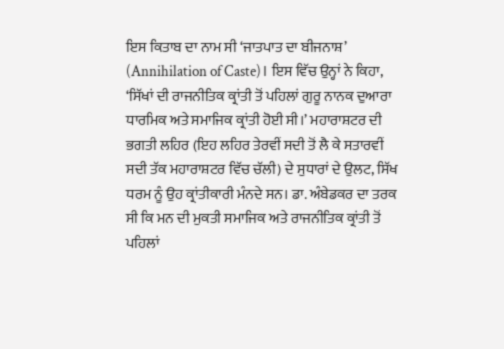ਇਸ ਕਿਤਾਬ ਦਾ ਨਾਮ ਸੀ ‘ਜਾਤਪਾਤ ਦਾ ਬੀਜਨਾਸ਼’ (Annihilation of Caste)। ਇਸ ਵਿੱਚ ਉਨ੍ਹਾਂ ਨੇ ਕਿਹਾ, ‘ਸਿੱਖਾਂ ਦੀ ਰਾਜਨੀਤਿਕ ਕ੍ਰਾਂਤੀ ਤੋਂ ਪਹਿਲਾਂ ਗੁਰੂ ਨਾਨਕ ਦੁਆਰਾ ਧਾਰਮਿਕ ਅਤੇ ਸਮਾਜਿਕ ਕ੍ਰਾਂਤੀ ਹੋਈ ਸੀ।’ ਮਹਾਰਾਸ਼ਟਰ ਦੀ ਭਗਤੀ ਲਹਿਰ (ਇਹ ਲਹਿਰ ਤੇਰਵੀਂ ਸਦੀ ਤੋਂ ਲੈ ਕੇ ਸਤਾਰਵੀਂ ਸਦੀ ਤੱਕ ਮਹਾਰਾਸ਼ਟਰ ਵਿੱਚ ਚੱਲੀ) ਦੇ ਸੁਧਾਰਾਂ ਦੇ ਉਲਟ, ਸਿੱਖ ਧਰਮ ਨੂੰ ਉਹ ਕ੍ਰਾਂਤੀਕਾਰੀ ਮੰਨਦੇ ਸਨ। ਡਾ. ਅੰਬੇਡਕਰ ਦਾ ਤਰਕ ਸੀ ਕਿ ਮਨ ਦੀ ਮੁਕਤੀ ਸਮਾਜਿਕ ਅਤੇ ਰਾਜਨੀਤਿਕ ਕ੍ਰਾਂਤੀ ਤੋਂ ਪਹਿਲਾਂ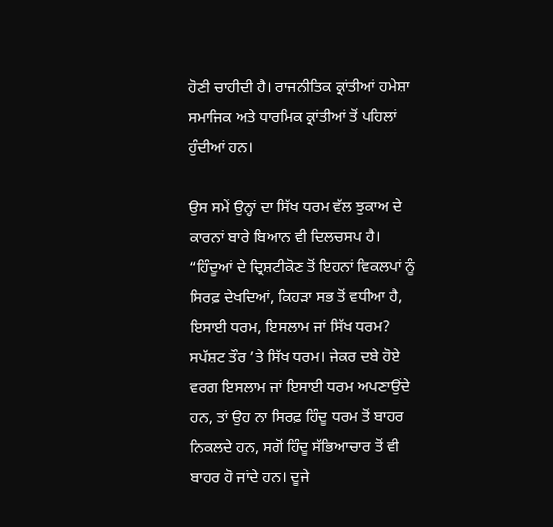ਹੋਣੀ ਚਾਹੀਦੀ ਹੈ। ਰਾਜਨੀਤਿਕ ਕ੍ਰਾਂਤੀਆਂ ਹਮੇਸ਼ਾ ਸਮਾਜਿਕ ਅਤੇ ਧਾਰਮਿਕ ਕ੍ਰਾਂਤੀਆਂ ਤੋਂ ਪਹਿਲਾਂ ਹੁੰਦੀਆਂ ਹਨ।

ਉਸ ਸਮੇਂ ਉਨ੍ਹਾਂ ਦਾ ਸਿੱਖ ਧਰਮ ਵੱਲ ਝੁਕਾਅ ਦੇ ਕਾਰਨਾਂ ਬਾਰੇ ਬਿਆਨ ਵੀ ਦਿਲਚਸਪ ਹੈ। “ਹਿੰਦੂਆਂ ਦੇ ਦ੍ਰਿਸ਼ਟੀਕੋਣ ਤੋਂ ਇਹਨਾਂ ਵਿਕਲਪਾਂ ਨੂੰ ਸਿਰਫ਼ ਦੇਖਦਿਆਂ, ਕਿਹੜਾ ਸਭ ਤੋਂ ਵਧੀਆ ਹੈ, ਇਸਾਈ ਧਰਮ, ਇਸਲਾਮ ਜਾਂ ਸਿੱਖ ਧਰਮ? ਸਪੱਸ਼ਟ ਤੌਰ ’ਤੇ ਸਿੱਖ ਧਰਮ। ਜੇਕਰ ਦਬੇ ਹੋਏ ਵਰਗ ਇਸਲਾਮ ਜਾਂ ਇਸਾਈ ਧਰਮ ਅਪਣਾਉਂਦੇ ਹਨ, ਤਾਂ ਉਹ ਨਾ ਸਿਰਫ਼ ਹਿੰਦੂ ਧਰਮ ਤੋਂ ਬਾਹਰ ਨਿਕਲਦੇ ਹਨ, ਸਗੋਂ ਹਿੰਦੂ ਸੱਭਿਆਚਾਰ ਤੋਂ ਵੀ ਬਾਹਰ ਹੋ ਜਾਂਦੇ ਹਨ। ਦੂਜੇ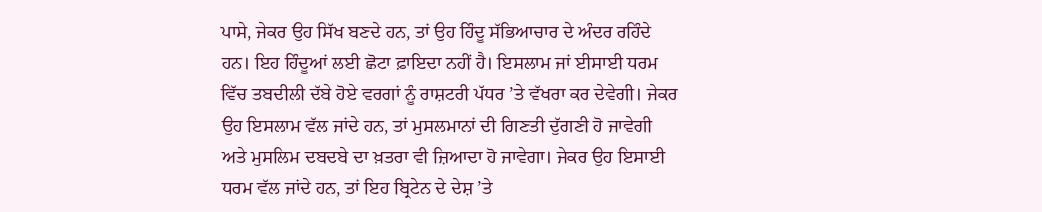ਪਾਸੇ, ਜੇਕਰ ਉਹ ਸਿੱਖ ਬਣਦੇ ਹਨ, ਤਾਂ ਉਹ ਹਿੰਦੂ ਸੱਭਿਆਚਾਰ ਦੇ ਅੰਦਰ ਰਹਿੰਦੇ ਹਨ। ਇਹ ਹਿੰਦੂਆਂ ਲਈ ਛੋਟਾ ਫ਼ਾਇਦਾ ਨਹੀਂ ਹੈ। ਇਸਲਾਮ ਜਾਂ ਈਸਾਈ ਧਰਮ ਵਿੱਚ ਤਬਦੀਲੀ ਦੱਬੇ ਹੋਏ ਵਰਗਾਂ ਨੂੰ ਰਾਸ਼ਟਰੀ ਪੱਧਰ ’ਤੇ ਵੱਖਰਾ ਕਰ ਦੇਵੇਗੀ। ਜੇਕਰ ਉਹ ਇਸਲਾਮ ਵੱਲ ਜਾਂਦੇ ਹਨ, ਤਾਂ ਮੁਸਲਮਾਨਾਂ ਦੀ ਗਿਣਤੀ ਦੁੱਗਣੀ ਹੋ ਜਾਵੇਗੀ ਅਤੇ ਮੁਸਲਿਮ ਦਬਦਬੇ ਦਾ ਖ਼ਤਰਾ ਵੀ ਜ਼ਿਆਦਾ ਹੋ ਜਾਵੇਗਾ। ਜੇਕਰ ਉਹ ਇਸਾਈ ਧਰਮ ਵੱਲ ਜਾਂਦੇ ਹਨ, ਤਾਂ ਇਹ ਬ੍ਰਿਟੇਨ ਦੇ ਦੇਸ਼ ’ਤੇ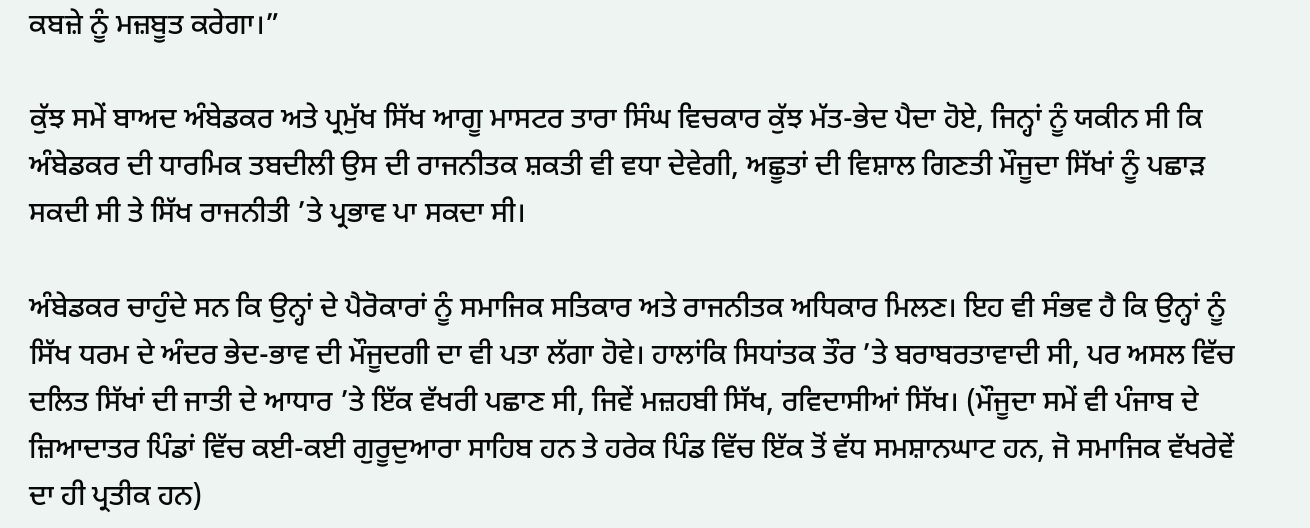ਕਬਜ਼ੇ ਨੂੰ ਮਜ਼ਬੂਤ ਕਰੇਗਾ।”

ਕੁੱਝ ਸਮੇਂ ਬਾਅਦ ਅੰਬੇਡਕਰ ਅਤੇ ਪ੍ਰਮੁੱਖ ਸਿੱਖ ਆਗੂ ਮਾਸਟਰ ਤਾਰਾ ਸਿੰਘ ਵਿਚਕਾਰ ਕੁੱਝ ਮੱਤ-ਭੇਦ ਪੈਦਾ ਹੋਏ, ਜਿਨ੍ਹਾਂ ਨੂੰ ਯਕੀਨ ਸੀ ਕਿ ਅੰਬੇਡਕਰ ਦੀ ਧਾਰਮਿਕ ਤਬਦੀਲੀ ਉਸ ਦੀ ਰਾਜਨੀਤਕ ਸ਼ਕਤੀ ਵੀ ਵਧਾ ਦੇਵੇਗੀ, ਅਛੂਤਾਂ ਦੀ ਵਿਸ਼ਾਲ ਗਿਣਤੀ ਮੌਜੂਦਾ ਸਿੱਖਾਂ ਨੂੰ ਪਛਾੜ ਸਕਦੀ ਸੀ ਤੇ ਸਿੱਖ ਰਾਜਨੀਤੀ ’ਤੇ ਪ੍ਰਭਾਵ ਪਾ ਸਕਦਾ ਸੀ।

ਅੰਬੇਡਕਰ ਚਾਹੁੰਦੇ ਸਨ ਕਿ ਉਨ੍ਹਾਂ ਦੇ ਪੈਰੋਕਾਰਾਂ ਨੂੰ ਸਮਾਜਿਕ ਸਤਿਕਾਰ ਅਤੇ ਰਾਜਨੀਤਕ ਅਧਿਕਾਰ ਮਿਲਣ। ਇਹ ਵੀ ਸੰਭਵ ਹੈ ਕਿ ਉਨ੍ਹਾਂ ਨੂੰ ਸਿੱਖ ਧਰਮ ਦੇ ਅੰਦਰ ਭੇਦ-ਭਾਵ ਦੀ ਮੌਜੂਦਗੀ ਦਾ ਵੀ ਪਤਾ ਲੱਗਾ ਹੋਵੇ। ਹਾਲਾਂਕਿ ਸਿਧਾਂਤਕ ਤੌਰ ’ਤੇ ਬਰਾਬਰਤਾਵਾਦੀ ਸੀ, ਪਰ ਅਸਲ ਵਿੱਚ ਦਲਿਤ ਸਿੱਖਾਂ ਦੀ ਜਾਤੀ ਦੇ ਆਧਾਰ ’ਤੇ ਇੱਕ ਵੱਖਰੀ ਪਛਾਣ ਸੀ, ਜਿਵੇਂ ਮਜ਼ਹਬੀ ਸਿੱਖ, ਰਵਿਦਾਸੀਆਂ ਸਿੱਖ। (ਮੌਜੂਦਾ ਸਮੇਂ ਵੀ ਪੰਜਾਬ ਦੇ ਜ਼ਿਆਦਾਤਰ ਪਿੰਡਾਂ ਵਿੱਚ ਕਈ-ਕਈ ਗੁਰੂਦੁਆਰਾ ਸਾਹਿਬ ਹਨ ਤੇ ਹਰੇਕ ਪਿੰਡ ਵਿੱਚ ਇੱਕ ਤੋਂ ਵੱਧ ਸਮਸ਼ਾਨਘਾਟ ਹਨ, ਜੋ ਸਮਾਜਿਕ ਵੱਖਰੇਵੇਂ ਦਾ ਹੀ ਪ੍ਰਤੀਕ ਹਨ)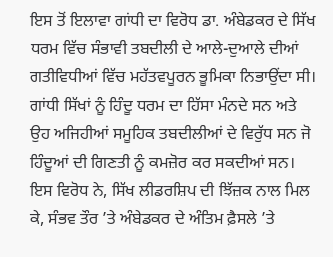ਇਸ ਤੋਂ ਇਲਾਵਾ ਗਾਂਧੀ ਦਾ ਵਿਰੋਧ ਡਾ. ਅੰਬੇਡਕਰ ਦੇ ਸਿੱਖ ਧਰਮ ਵਿੱਚ ਸੰਭਾਵੀ ਤਬਦੀਲੀ ਦੇ ਆਲੇ-ਦੁਆਲੇ ਦੀਆਂ ਗਤੀਵਿਧੀਆਂ ਵਿੱਚ ਮਹੱਤਵਪੂਰਨ ਭੂਮਿਕਾ ਨਿਭਾਉਂਦਾ ਸੀ। ਗਾਂਧੀ ਸਿੱਖਾਂ ਨੂੰ ਹਿੰਦੂ ਧਰਮ ਦਾ ਹਿੱਸਾ ਮੰਨਦੇ ਸਨ ਅਤੇ ਉਹ ਅਜਿਹੀਆਂ ਸਮੂਹਿਕ ਤਬਦੀਲੀਆਂ ਦੇ ਵਿਰੁੱਧ ਸਨ ਜੋ ਹਿੰਦੂਆਂ ਦੀ ਗਿਣਤੀ ਨੂੰ ਕਮਜ਼ੋਰ ਕਰ ਸਕਦੀਆਂ ਸਨ। ਇਸ ਵਿਰੋਧ ਨੇ, ਸਿੱਖ ਲੀਡਰਸ਼ਿਪ ਦੀ ਝਿੱਜ਼ਕ ਨਾਲ ਮਿਲ ਕੇ, ਸੰਭਵ ਤੌਰ ’ਤੇ ਅੰਬੇਡਕਰ ਦੇ ਅੰਤਿਮ ਫ਼ੈਸਲੇ ’ਤੇ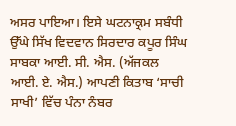ਅਸਰ ਪਾਇਆ। ਇਸੇ ਘਟਨਾਕ੍ਰਮ ਸਬੰਧੀ ਉੱਘੇ ਸਿੱਖ ਵਿਦਵਾਨ ਸਿਰਦਾਰ ਕਪੂਰ ਸਿੰਘ ਸਾਬਕਾ ਆਈ. ਸੀ. ਐਸ. (ਅੱਜਕਲ ਆਈ. ਏ. ਐਸ.) ਆਪਣੀ ਕਿਤਾਬ ‘ਸਾਚੀ ਸਾਖੀ’ ਵਿੱਚ ਪੰਨਾ ਨੰਬਰ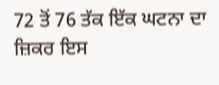72 ਤੋਂ 76 ਤੱਕ ਇੱਕ ਘਟਨਾ ਦਾ ਜ਼ਿਕਰ ਇਸ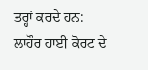ਤਰ੍ਹਾਂ ਕਰਦੇ ਹਨ:
ਲਾਹੌਰ ਹਾਈ ਕੋਰਟ ਦੇ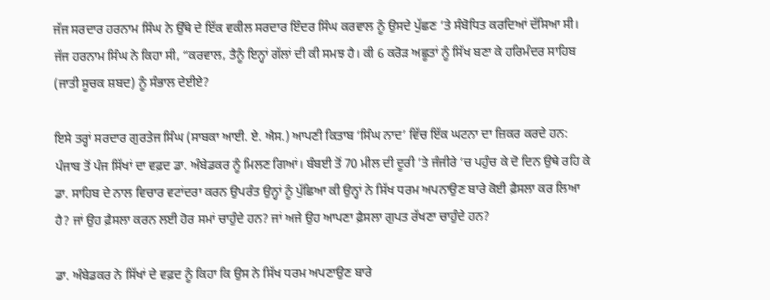ਜੱਜ ਸਰਦਾਰ ਹਰਨਾਮ ਸਿੰਘ ਨੇ ਉੱਥੇ ਦੇ ਇੱਕ ਵਕੀਲ ਸਰਦਾਰ ਇੰਦਰ ਸਿੰਘ ਕਰਵਾਲ ਨੂੰ ਉਸਦੇ ਪੁੱਛਣ ’ਤੇ ਸੰਬੋਧਿਤ ਕਰਦਿਆਂ ਦੱਸਿਆ ਸੀ। ਜੱਜ ਹਰਨਾਮ ਸਿੰਘ ਨੇ ਕਿਹਾ ਸੀ, “ਕਰਵਾਲ, ਤੈਨੂੰ ਇਨ੍ਹਾਂ ਗੱਲਾਂ ਦੀ ਕੀ ਸਮਝ ਹੈ। ਕੀ 6 ਕਰੋੜ ਅਛੂਤਾਂ ਨੂੰ ਸਿੱਖ ਬਣਾ ਕੇ ਹਰਿਮੰਦਰ ਸਾਹਿਬ (ਜਾਤੀ ਸੂਚਕ ਸ਼ਬਦ) ਨੂੰ ਸੰਭਾਲ ਦੇਈਏ?

ਇਸੇ ਤਰ੍ਹਾਂ ਸਰਦਾਰ ਗੁਰਤੇਜ ਸਿੰਘ (ਸਾਬਕਾ ਆਈ. ਏ. ਐਸ.) ਆਪਣੀ ਕਿਤਾਬ ‘ਸਿੰਘ ਨਾਦ’ ਵਿੱਚ ਇੱਕ ਘਟਨਾ ਦਾ ਜ਼ਿਕਰ ਕਰਦੇ ਹਨ:
ਪੰਜਾਬ ਤੋਂ ਪੰਜ ਸਿੱਖਾਂ ਦਾ ਵਫ਼ਦ ਡਾ. ਅੰਬੇਡਕਰ ਨੂੰ ਮਿਲਣ ਗਿਆਂ। ਬੰਬਈ ਤੋਂ 70 ਮੀਲ ਦੀ ਦੂਰੀ ’ਤੇ ਜੰਜੀਰੇ ’ਚ ਪਹੁੰਚ ਕੇ ਦੋ ਦਿਨ ਉਥੇ ਰਹਿ ਕੇ ਡਾ. ਸਾਹਿਬ ਦੇ ਨਾਲ ਵਿਚਾਰ ਵਟਾਂਦਰਾ ਕਰਨ ਉਪਰੰਤ ਉਨ੍ਹਾਂ ਨੂੰ ਪੁੱਛਿਆ ਕੀ ਉਨ੍ਹਾਂ ਨੇ ਸਿੱਖ ਧਰਮ ਅਪਨਾਉਣ ਬਾਰੇ ਕੋਈ ਫ਼ੈਸਲਾ ਕਰ ਲਿਆ ਹੈ? ਜਾਂ ਉਹ ਫ਼ੈਸਲਾ ਕਰਨ ਲਈ ਹੋਰ ਸਮਾਂ ਚਾਹੁੰਦੇ ਹਨ? ਜਾਂ ਅਜੇ ਉਹ ਆਪਣਾ ਫ਼ੈਸਲਾ ਗੁਪਤ ਰੱਖਣਾ ਚਾਹੁੰਦੇ ਹਨ?

ਡਾ. ਅੰਬੇਡਕਰ ਨੇ ਸਿੱਖਾਂ ਦੇ ਵਫ਼ਦ ਨੂੰ ਕਿਹਾ ਕਿ ਉਸ ਨੇ ਸਿੱਖ ਧਰਮ ਅਪਣਾਉਣ ਬਾਰੇ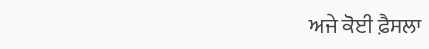ਅਜੇ ਕੋਈ ਫ਼ੈਸਲਾ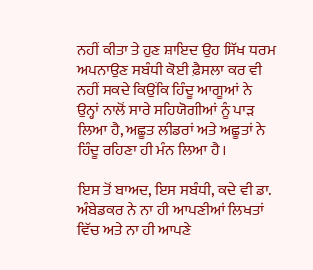ਨਹੀਂ ਕੀਤਾ ਤੇ ਹੁਣ ਸ਼ਾਇਦ ਉਹ ਸਿੱਖ ਧਰਮ ਅਪਨਾਉਣ ਸਬੰਧੀ ਕੋਈ ਫ਼ੈਸਲਾ ਕਰ ਵੀ ਨਹੀਂ ਸਕਦੇ ਕਿਉਂਕਿ ਹਿੰਦੂ ਆਗੂਆਂ ਨੇ ਉਨ੍ਹਾਂ ਨਾਲੋਂ ਸਾਰੇ ਸਹਿਯੋਗੀਆਂ ਨੂੰ ਪਾੜ ਲਿਆ ਹੈ, ਅਛੂਤ ਲੀਡਰਾਂ ਅਤੇ ਅਛੂਤਾਂ ਨੇ ਹਿੰਦੂ ਰਹਿਣਾ ਹੀ ਮੰਨ ਲਿਆ ਹੈ।

ਇਸ ਤੋਂ ਬਾਅਦ, ਇਸ ਸਬੰਧੀ, ਕਦੇ ਵੀ ਡਾ. ਅੰਬੇਡਕਰ ਨੇ ਨਾ ਹੀ ਆਪਣੀਆਂ ਲਿਖਤਾਂ ਵਿੱਚ ਅਤੇ ਨਾ ਹੀ ਆਪਣੇ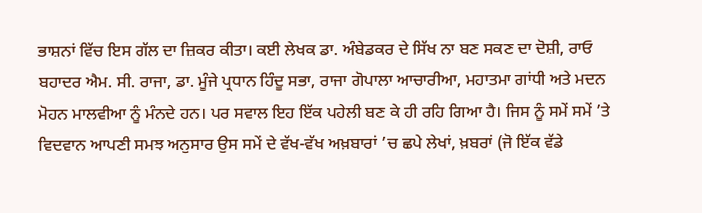ਭਾਸ਼ਨਾਂ ਵਿੱਚ ਇਸ ਗੱਲ ਦਾ ਜ਼ਿਕਰ ਕੀਤਾ। ਕਈ ਲੇਖਕ ਡਾ. ਅੰਬੇਡਕਰ ਦੇ ਸਿੱਖ ਨਾ ਬਣ ਸਕਣ ਦਾ ਦੋਸ਼ੀ, ਰਾਓ ਬਹਾਦਰ ਐਮ. ਸੀ. ਰਾਜਾ, ਡਾ. ਮੂੰਜੇ ਪ੍ਰਧਾਨ ਹਿੰਦੂ ਸਭਾ, ਰਾਜਾ ਗੋਪਾਲਾ ਆਚਾਰੀਆ, ਮਹਾਤਮਾ ਗਾਂਧੀ ਅਤੇ ਮਦਨ ਮੋਹਨ ਮਾਲਵੀਆ ਨੂੰ ਮੰਨਦੇ ਹਨ। ਪਰ ਸਵਾਲ ਇਹ ਇੱਕ ਪਹੇਲੀ ਬਣ ਕੇ ਹੀ ਰਹਿ ਗਿਆ ਹੈ। ਜਿਸ ਨੂੰ ਸਮੇਂ ਸਮੇਂ ’ਤੇ ਵਿਦਵਾਨ ਆਪਣੀ ਸਮਝ ਅਨੁਸਾਰ ਉਸ ਸਮੇਂ ਦੇ ਵੱਖ-ਵੱਖ ਅਖ਼ਬਾਰਾਂ ’ਚ ਛਪੇ ਲੇਖਾਂ, ਖ਼ਬਰਾਂ (ਜੋ ਇੱਕ ਵੱਡੇ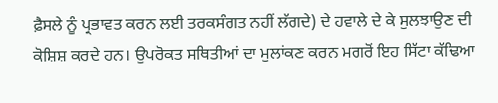ਫ਼ੈਸਲੇ ਨੂੰ ਪ੍ਰਭਾਵਤ ਕਰਨ ਲਈ ਤਰਕਸੰਗਤ ਨਹੀਂ ਲੱਗਦੇ) ਦੇ ਹਵਾਲੇ ਦੇ ਕੇ ਸੁਲਝਾਉਣ ਦੀ ਕੋਸ਼ਿਸ਼ ਕਰਦੇ ਹਨ। ਉਪਰੋਕਤ ਸਥਿਤੀਆਂ ਦਾ ਮੁਲਾਂਕਣ ਕਰਨ ਮਗਰੋਂ ਇਹ ਸਿੱਟਾ ਕੱਢਿਆ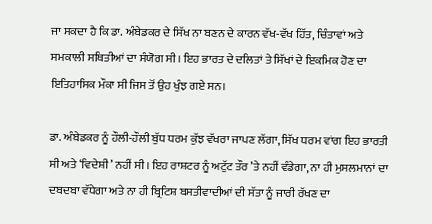ਜਾ ਸਕਦਾ ਹੈ ਕਿ ਡਾ. ਅੰਬੇਡਕਰ ਦੇ ਸਿੱਖ ਨਾ ਬਣਨ ਦੇ ਕਾਰਨ ਵੱਖ-ਵੱਖ ਹਿੱਤ, ਚਿੰਤਾਵਾਂ ਅਤੇ ਸਮਕਾਲੀ ਸਥਿਤੀਆਂ ਦਾ ਸੰਯੋਗ ਸੀ। ਇਹ ਭਾਰਤ ਦੇ ਦਲਿਤਾਂ ਤੇ ਸਿੱਖਾਂ ਦੇ ਇਕਮਿਕ ਹੋਣ ਦਾ ਇਤਿਹਾਸਿਕ ਮੌਕਾ ਸੀ ਜਿਸ ਤੋਂ ਉਹ ਖੁੰਝ ਗਏ ਸਨ।

ਡਾ. ਅੰਬੇਡਕਰ ਨੂੰ ਹੌਲੀ-ਹੌਲੀ ਬੁੱਧ ਧਰਮ ਕੁੱਝ ਵੱਖਰਾ ਜਾਪਣ ਲੱਗਾ, ਸਿੱਖ ਧਰਮ ਵਾਂਗ ਇਹ ਭਾਰਤੀ ਸੀ ਅਤੇ ‘ਵਿਦੇਸ਼ੀ’ ਨਹੀਂ ਸੀ। ਇਹ ਰਾਸ਼ਟਰ ਨੂੰ ਅਟੁੱਟ ਤੌਰ ’ਤੇ ਨਹੀਂ ਵੰਡੇਗਾ, ਨਾ ਹੀ ਮੁਸਲਮਾਨਾਂ ਦਾ ਦਬਦਬਾ ਵੱਧੇਗਾ ਅਤੇ ਨਾ ਹੀ ਬ੍ਰਿਟਿਸ਼ ਬਸਤੀਵਾਦੀਆਂ ਦੀ ਸੱਤਾ ਨੂੰ ਜਾਰੀ ਰੱਖਣ ਦਾ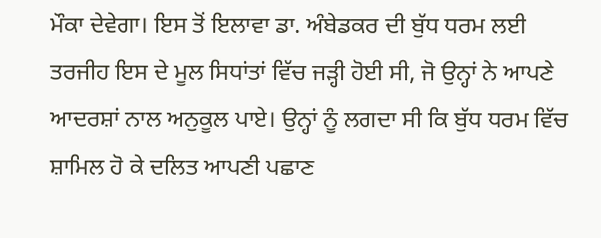ਮੌਕਾ ਦੇਵੇਗਾ। ਇਸ ਤੋਂ ਇਲਾਵਾ ਡਾ. ਅੰਬੇਡਕਰ ਦੀ ਬੁੱਧ ਧਰਮ ਲਈ ਤਰਜੀਹ ਇਸ ਦੇ ਮੂਲ ਸਿਧਾਂਤਾਂ ਵਿੱਚ ਜੜ੍ਹੀ ਹੋਈ ਸੀ, ਜੋ ਉਨ੍ਹਾਂ ਨੇ ਆਪਣੇ ਆਦਰਸ਼ਾਂ ਨਾਲ ਅਨੁਕੂਲ ਪਾਏ। ਉਨ੍ਹਾਂ ਨੂੰ ਲਗਦਾ ਸੀ ਕਿ ਬੁੱਧ ਧਰਮ ਵਿੱਚ ਸ਼ਾਮਿਲ ਹੋ ਕੇ ਦਲਿਤ ਆਪਣੀ ਪਛਾਣ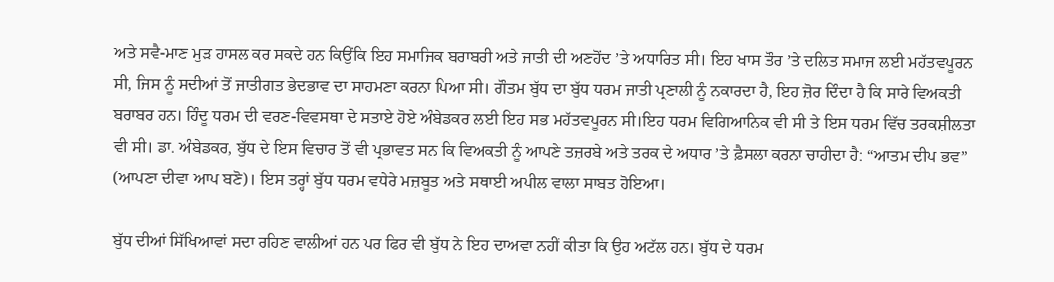ਅਤੇ ਸਵੈ-ਮਾਣ ਮੁੜ ਹਾਸਲ ਕਰ ਸਕਦੇ ਹਨ ਕਿਉਂਕਿ ਇਹ ਸਮਾਜਿਕ ਬਰਾਬਰੀ ਅਤੇ ਜਾਤੀ ਦੀ ਅਣਹੋਂਦ ’ਤੇ ਅਧਾਰਿਤ ਸੀ। ਇਹ ਖਾਸ ਤੌਰ ’ਤੇ ਦਲਿਤ ਸਮਾਜ ਲਈ ਮਹੱਤਵਪੂਰਨ ਸੀ, ਜਿਸ ਨੂੰ ਸਦੀਆਂ ਤੋਂ ਜਾਤੀਗਤ ਭੇਦਭਾਵ ਦਾ ਸਾਹਮਣਾ ਕਰਨਾ ਪਿਆ ਸੀ। ਗੌਤਮ ਬੁੱਧ ਦਾ ਬੁੱਧ ਧਰਮ ਜਾਤੀ ਪ੍ਰਣਾਲੀ ਨੂੰ ਨਕਾਰਦਾ ਹੈ, ਇਹ ਜ਼ੋਰ ਦਿੰਦਾ ਹੈ ਕਿ ਸਾਰੇ ਵਿਅਕਤੀ ਬਰਾਬਰ ਹਨ। ਹਿੰਦੂ ਧਰਮ ਦੀ ਵਰਣ-ਵਿਵਸਥਾ ਦੇ ਸਤਾਏ ਹੋਏ ਅੰਬੇਡਕਰ ਲਈ ਇਹ ਸਭ ਮਹੱਤਵਪੂਰਨ ਸੀ।ਇਹ ਧਰਮ ਵਿਗਿਆਨਿਕ ਵੀ ਸੀ ਤੇ ਇਸ ਧਰਮ ਵਿੱਚ ਤਰਕਸ਼ੀਲਤਾ ਵੀ ਸੀ। ਡਾ. ਅੰਬੇਡਕਰ, ਬੁੱਧ ਦੇ ਇਸ ਵਿਚਾਰ ਤੋਂ ਵੀ ਪ੍ਰਭਾਵਤ ਸਨ ਕਿ ਵਿਅਕਤੀ ਨੂੰ ਆਪਣੇ ਤਜ਼ਰਬੇ ਅਤੇ ਤਰਕ ਦੇ ਅਧਾਰ ’ਤੇ ਫ਼ੈਸਲਾ ਕਰਨਾ ਚਾਹੀਦਾ ਹੈ: “ਆਤਮ ਦੀਪ ਭਵ” (ਆਪਣਾ ਦੀਵਾ ਆਪ ਬਣੋ)। ਇਸ ਤਰ੍ਹਾਂ ਬੁੱਧ ਧਰਮ ਵਧੇਰੇ ਮਜ਼ਬੂਤ ਅਤੇ ਸਥਾਈ ਅਪੀਲ ਵਾਲਾ ਸਾਬਤ ਹੋਇਆ।

ਬੁੱਧ ਦੀਆਂ ਸਿੱਖਿਆਵਾਂ ਸਦਾ ਰਹਿਣ ਵਾਲੀਆਂ ਹਨ ਪਰ ਫਿਰ ਵੀ ਬੁੱਧ ਨੇ ਇਹ ਦਾਅਵਾ ਨਹੀਂ ਕੀਤਾ ਕਿ ਉਹ ਅਟੱਲ ਹਨ। ਬੁੱਧ ਦੇ ਧਰਮ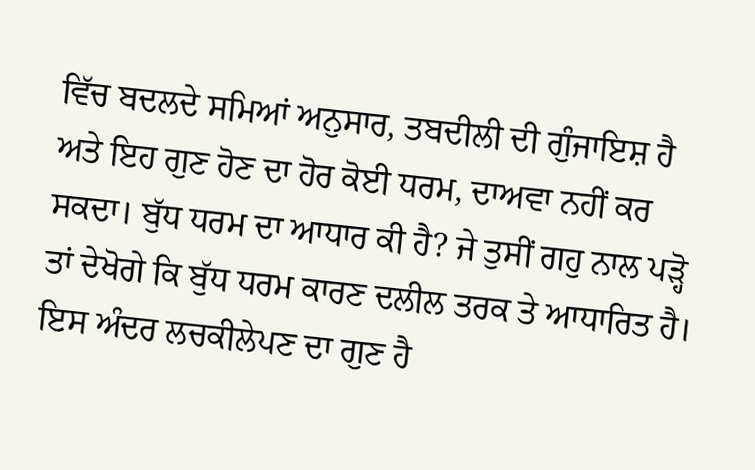ਵਿੱਚ ਬਦਲਦੇ ਸਮਿਆਂ ਅਨੁਸਾਰ, ਤਬਦੀਲੀ ਦੀ ਗੁੰਜਾਇਸ਼ ਹੈ ਅਤੇ ਇਹ ਗੁਣ ਹੋਣ ਦਾ ਹੋਰ ਕੋਈ ਧਰਮ, ਦਾਅਵਾ ਨਹੀਂ ਕਰ ਸਕਦਾ। ਬੁੱਧ ਧਰਮ ਦਾ ਆਧਾਰ ਕੀ ਹੈ? ਜੇ ਤੁਸੀਂ ਗਹੁ ਨਾਲ ਪੜ੍ਹੋ ਤਾਂ ਦੇਖੋਗੇ ਕਿ ਬੁੱਧ ਧਰਮ ਕਾਰਣ ਦਲੀਲ ਤਰਕ ਤੇ ਆਧਾਰਿਤ ਹੈ। ਇਸ ਅੰਦਰ ਲਚਕੀਲੇਪਣ ਦਾ ਗੁਣ ਹੈ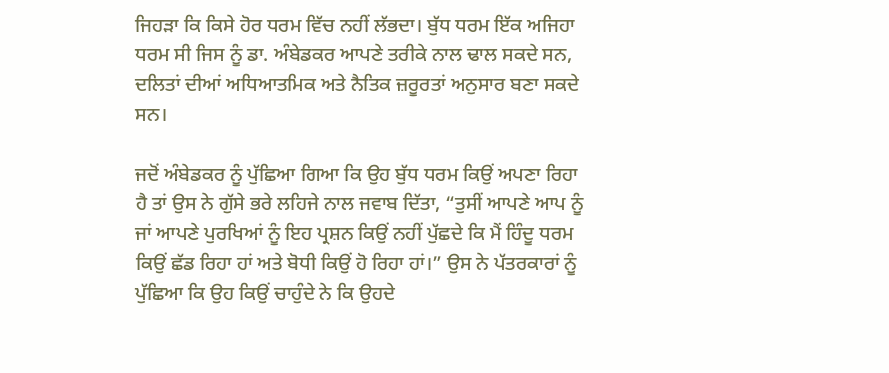ਜਿਹੜਾ ਕਿ ਕਿਸੇ ਹੋਰ ਧਰਮ ਵਿੱਚ ਨਹੀਂ ਲੱਭਦਾ। ਬੁੱਧ ਧਰਮ ਇੱਕ ਅਜਿਹਾ ਧਰਮ ਸੀ ਜਿਸ ਨੂੰ ਡਾ. ਅੰਬੇਡਕਰ ਆਪਣੇ ਤਰੀਕੇ ਨਾਲ ਢਾਲ ਸਕਦੇ ਸਨ, ਦਲਿਤਾਂ ਦੀਆਂ ਅਧਿਆਤਮਿਕ ਅਤੇ ਨੈਤਿਕ ਜ਼ਰੂਰਤਾਂ ਅਨੁਸਾਰ ਬਣਾ ਸਕਦੇ ਸਨ।

ਜਦੋਂ ਅੰਬੇਡਕਰ ਨੂੰ ਪੁੱਛਿਆ ਗਿਆ ਕਿ ਉਹ ਬੁੱਧ ਧਰਮ ਕਿਉਂ ਅਪਣਾ ਰਿਹਾ ਹੈ ਤਾਂ ਉਸ ਨੇ ਗੁੱਸੇ ਭਰੇ ਲਹਿਜੇ ਨਾਲ ਜਵਾਬ ਦਿੱਤਾ, “ਤੁਸੀਂ ਆਪਣੇ ਆਪ ਨੂੰ ਜਾਂ ਆਪਣੇ ਪੁਰਖਿਆਂ ਨੂੰ ਇਹ ਪ੍ਰਸ਼ਨ ਕਿਉਂ ਨਹੀਂ ਪੁੱਛਦੇ ਕਿ ਮੈਂ ਹਿੰਦੂ ਧਰਮ ਕਿਉਂ ਛੱਡ ਰਿਹਾ ਹਾਂ ਅਤੇ ਬੋਧੀ ਕਿਉਂ ਹੋ ਰਿਹਾ ਹਾਂ।” ਉਸ ਨੇ ਪੱਤਰਕਾਰਾਂ ਨੂੰ ਪੁੱਛਿਆ ਕਿ ਉਹ ਕਿਉਂ ਚਾਹੁੰਦੇ ਨੇ ਕਿ ਉਹਦੇ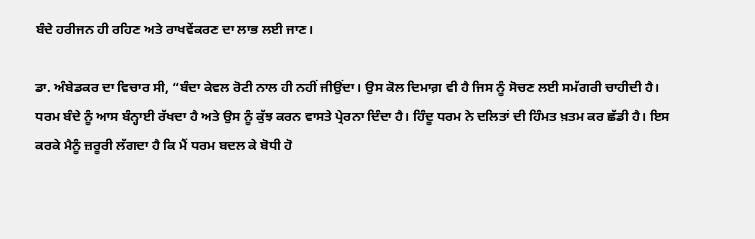ਬੰਦੇ ਹਰੀਜਨ ਹੀ ਰਹਿਣ ਅਤੇ ਰਾਖਵੇਂਕਰਣ ਦਾ ਲਾਭ ਲਈ ਜਾਣ।

ਡਾ. ਅੰਬੇਡਕਰ ਦਾ ਵਿਚਾਰ ਸੀ, “ਬੰਦਾ ਕੇਵਲ ਰੋਟੀ ਨਾਲ ਹੀ ਨਹੀਂ ਜੀਉਂਦਾ। ਉਸ ਕੋਲ ਦਿਮਾਗ਼ ਵੀ ਹੈ ਜਿਸ ਨੂੰ ਸੋਚਣ ਲਈ ਸਮੱਗਰੀ ਚਾਹੀਦੀ ਹੈ। ਧਰਮ ਬੰਦੇ ਨੂੰ ਆਸ ਬੰਨ੍ਹਾਈ ਰੱਖਦਾ ਹੈ ਅਤੇ ਉਸ ਨੂੰ ਕੁੱਝ ਕਰਨ ਵਾਸਤੇ ਪ੍ਰੇਰਨਾ ਦਿੰਦਾ ਹੈ। ਹਿੰਦੂ ਧਰਮ ਨੇ ਦਲਿਤਾਂ ਦੀ ਹਿੰਮਤ ਖ਼ਤਮ ਕਰ ਛੱਡੀ ਹੈ। ਇਸ ਕਰਕੇ ਮੈਨੂੰ ਜ਼ਰੂਰੀ ਲੱਗਦਾ ਹੈ ਕਿ ਮੈਂ ਧਰਮ ਬਦਲ ਕੇ ਬੋਧੀ ਹੋ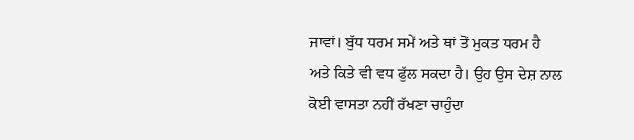ਜਾਵਾਂ। ਬੁੱਧ ਧਰਮ ਸਮੇਂ ਅਤੇ ਥਾਂ ਤੋਂ ਮੁਕਤ ਧਰਮ ਹੈ ਅਤੇ ਕਿਤੇ ਵੀ ਵਧ ਫੁੱਲ ਸਕਦਾ ਹੈ। ਉਹ ਉਸ ਦੇਸ਼ ਨਾਲ ਕੋਈ ਵਾਸਤਾ ਨਹੀਂ ਰੱਖਣਾ ਚਾਹੁੰਦਾ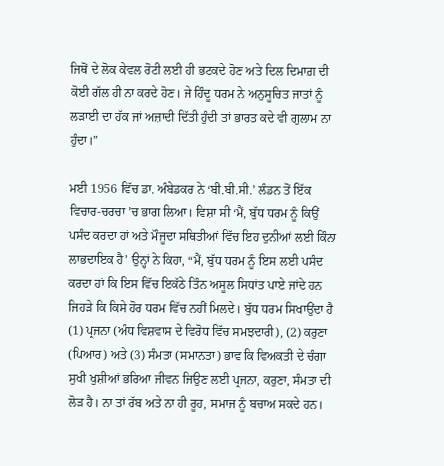ਜਿਥੋਂ ਦੇ ਲੋਕ ਕੇਵਲ ਰੋਟੀ ਲਈ ਹੀ ਭਟਕਦੇ ਹੋਣ ਅਤੇ ਦਿਲ ਦਿਮਾਗ਼ ਦੀ ਕੋਈ ਗੱਲ ਹੀ ਨਾ ਕਰਦੇ ਹੋਣ। ਜੇ ਹਿੰਦੂ ਧਰਮ ਨੇ ਅਨੁਸੂਚਿਤ ਜਾਤਾਂ ਨੂੰ ਲੜਾਈ ਦਾ ਹੱਕ ਜਾਂ ਅਜ਼ਾਦੀ ਦਿੱਤੀ ਹੁੰਦੀ ਤਾਂ ਭਾਰਤ ਕਦੇ ਵੀ ਗੁਲਾਮ ਨਾ ਹੁੰਦਾ।”

ਮਈ 1956 ਵਿੱਚ ਡਾ. ਅੰਬੇਡਕਰ ਨੇ ‘ਬੀ.ਬੀ.ਸੀ.’ ਲੰਡਨ ਤੋਂ ਇੱਕ ਵਿਚਾਰ-ਚਰਚਾ ’ਚ ਭਾਗ ਲਿਆ। ਵਿਸ਼ਾ ਸੀ ‘ਮੈਂ, ਬੁੱਧ ਧਰਮ ਨੂੰ ਕਿਉਂ ਪਸੰਦ ਕਰਦਾ ਹਾਂ ਅਤੇ ਮੌਜੂਦਾ ਸਥਿਤੀਆਂ ਵਿੱਚ ਇਹ ਦੁਨੀਆਂ ਲਈ ਕਿੰਨਾ ਲਾਭਦਾਇਕ ਹੈ’ ਉਨ੍ਹਾਂ ਨੇ ਕਿਹਾ, “ਮੈਂ, ਬੁੱਧ ਧਰਮ ਨੂੰ ਇਸ ਲਈ ਪਸੰਦ ਕਰਦਾ ਹਾਂ ਕਿ ਇਸ ਵਿੱਚ ਇਕੱਠੇ ਤਿੰਨ ਅਸੂਲ ਸਿਧਾਂਤ ਪਾਏ ਜਾਂਦੇ ਹਨ ਜਿਹੜੇ ਕਿ ਕਿਸੇ ਹੋਰ ਧਰਮ ਵਿੱਚ ਨਹੀਂ ਮਿਲਦੇ। ਬੁੱਧ ਧਰਮ ਸਿਖਾਉਂਦਾ ਹੈ (1) ਪ੍ਰਜਨਾ (ਅੰਧ ਵਿਸ਼ਵਾਸ ਦੇ ਵਿਰੋਧ ਵਿੱਚ ਸਮਝਦਾਰੀ), (2) ਕਰੁਣਾ (ਪਿਆਰ) ਅਤੇ (3) ਸੰਮਤਾ (ਸਮਾਨਤਾ) ਭਾਵ ਕਿ ਵਿਅਕਤੀ ਦੇ ਚੰਗਾ ਸੁਖੀ ਖੁਸ਼ੀਆਂ ਭਰਿਆ ਜੀਵਨ ਜਿਉਣ ਲਈ ਪ੍ਰਜਨਾ, ਕਰੁਣਾ, ਸੰਮਤਾ ਦੀ ਲੋੜ ਹੈ। ਨਾ ਤਾਂ ਰੱਬ ਅਤੇ ਨਾ ਹੀ ਰੂਹ, ਸਮਾਜ ਨੂੰ ਬਚਾਅ ਸਕਦੇ ਹਨ।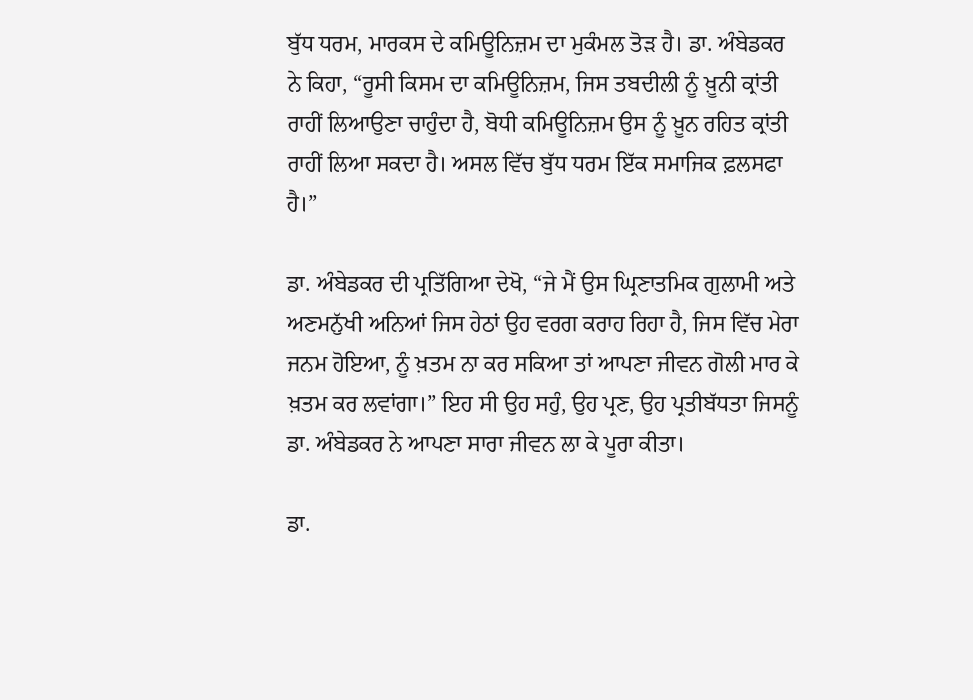ਬੁੱਧ ਧਰਮ, ਮਾਰਕਸ ਦੇ ਕਮਿਊਨਿਜ਼ਮ ਦਾ ਮੁਕੰਮਲ ਤੋੜ ਹੈ। ਡਾ. ਅੰਬੇਡਕਰ ਨੇ ਕਿਹਾ, “ਰੂਸੀ ਕਿਸਮ ਦਾ ਕਮਿਊਨਿਜ਼ਮ, ਜਿਸ ਤਬਦੀਲੀ ਨੂੰ ਖ਼ੂਨੀ ਕ੍ਰਾਂਤੀ ਰਾਹੀਂ ਲਿਆਉਣਾ ਚਾਹੁੰਦਾ ਹੈ, ਬੋਧੀ ਕਮਿਊਨਿਜ਼ਮ ਉਸ ਨੂੰ ਖ਼ੂਨ ਰਹਿਤ ਕ੍ਰਾਂਤੀ ਰਾਹੀਂ ਲਿਆ ਸਕਦਾ ਹੈ। ਅਸਲ ਵਿੱਚ ਬੁੱਧ ਧਰਮ ਇੱਕ ਸਮਾਜਿਕ ਫ਼ਲਸਫਾ ਹੈ।”

ਡਾ. ਅੰਬੇਡਕਰ ਦੀ ਪ੍ਰਤਿੱਗਿਆ ਦੇਖੋ, “ਜੇ ਮੈਂ ਉਸ ਘ੍ਰਿਣਾਤਮਿਕ ਗੁਲਾਮੀ ਅਤੇ ਅਣਮਨੁੱਖੀ ਅਨਿਆਂ ਜਿਸ ਹੇਠਾਂ ਉਹ ਵਰਗ ਕਰਾਹ ਰਿਹਾ ਹੈ, ਜਿਸ ਵਿੱਚ ਮੇਰਾ ਜਨਮ ਹੋਇਆ, ਨੂੰ ਖ਼ਤਮ ਨਾ ਕਰ ਸਕਿਆ ਤਾਂ ਆਪਣਾ ਜੀਵਨ ਗੋਲੀ ਮਾਰ ਕੇ ਖ਼ਤਮ ਕਰ ਲਵਾਂਗਾ।” ਇਹ ਸੀ ਉਹ ਸਹੁੰ, ਉਹ ਪ੍ਰਣ, ਉਹ ਪ੍ਰਤੀਬੱਧਤਾ ਜਿਸਨੂੰ ਡਾ. ਅੰਬੇਡਕਰ ਨੇ ਆਪਣਾ ਸਾਰਾ ਜੀਵਨ ਲਾ ਕੇ ਪੂਰਾ ਕੀਤਾ।

ਡਾ.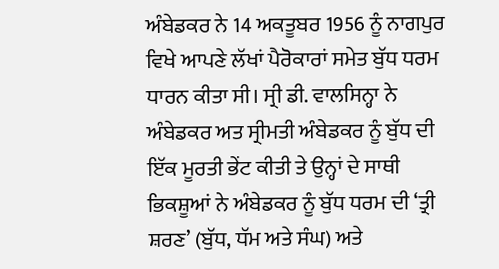ਅੰਬੇਡਕਰ ਨੇ 14 ਅਕਤੂਬਰ 1956 ਨੂੰ ਨਾਗਪੁਰ ਵਿਖੇ ਆਪਣੇ ਲੱਖਾਂ ਪੈਰੋਕਾਰਾਂ ਸਮੇਤ ਬੁੱਧ ਧਰਮ ਧਾਰਨ ਕੀਤਾ ਸੀ। ਸ੍ਰੀ ਡੀ. ਵਾਲਸਿਨ੍ਹਾ ਨੇ ਅੰਬੇਡਕਰ ਅਤ ਸ੍ਰੀਮਤੀ ਅੰਬੇਡਕਰ ਨੂੰ ਬੁੱਧ ਦੀ ਇੱਕ ਮੂਰਤੀ ਭੇਂਟ ਕੀਤੀ ਤੇ ਉਨ੍ਹਾਂ ਦੇ ਸਾਥੀ ਭਿਕਸ਼ੂਆਂ ਨੇ ਅੰਬੇਡਕਰ ਨੂੰ ਬੁੱਧ ਧਰਮ ਦੀ ‘ਤ੍ਰੀ ਸ਼ਰਣ’ (ਬੁੱਧ, ਧੱਮ ਅਤੇ ਸੰਘ) ਅਤੇ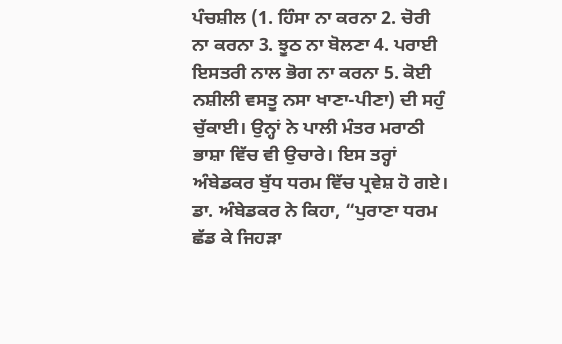ਪੰਚਸ਼ੀਲ (1. ਹਿੰਸਾ ਨਾ ਕਰਨਾ 2. ਚੋਰੀ ਨਾ ਕਰਨਾ 3. ਝੂਠ ਨਾ ਬੋਲਣਾ 4. ਪਰਾਈ ਇਸਤਰੀ ਨਾਲ ਭੋਗ ਨਾ ਕਰਨਾ 5. ਕੋਈ ਨਸ਼ੀਲੀ ਵਸਤੂ ਨਸਾ ਖਾਣਾ-ਪੀਣਾ) ਦੀ ਸਹੁੰ ਚੁੱਕਾਈ। ਉਨ੍ਹਾਂ ਨੇ ਪਾਲੀ ਮੰਤਰ ਮਰਾਠੀ ਭਾਸ਼ਾ ਵਿੱਚ ਵੀ ਉਚਾਰੇ। ਇਸ ਤਰ੍ਹਾਂ ਅੰਬੇਡਕਰ ਬੁੱਧ ਧਰਮ ਵਿੱਚ ਪ੍ਰਵੇਸ਼ ਹੋ ਗਏ।
ਡਾ. ਅੰਬੇਡਕਰ ਨੇ ਕਿਹਾ, “ਪੁਰਾਣਾ ਧਰਮ ਛੱਡ ਕੇ ਜਿਹੜਾ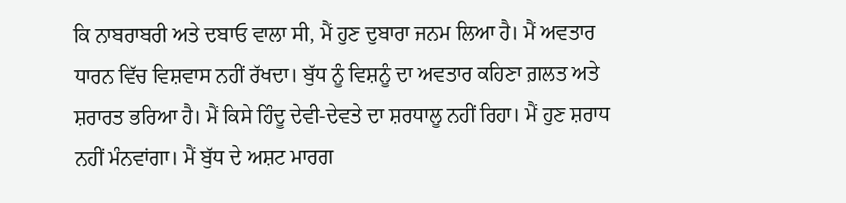ਕਿ ਨਾਬਰਾਬਰੀ ਅਤੇ ਦਬਾਓ ਵਾਲਾ ਸੀ, ਮੈਂ ਹੁਣ ਦੁਬਾਰਾ ਜਨਮ ਲਿਆ ਹੈ। ਮੈਂ ਅਵਤਾਰ ਧਾਰਨ ਵਿੱਚ ਵਿਸ਼ਵਾਸ ਨਹੀਂ ਰੱਖਦਾ। ਬੁੱਧ ਨੂੰ ਵਿਸ਼ਨੂੰ ਦਾ ਅਵਤਾਰ ਕਹਿਣਾ ਗ਼ਲਤ ਅਤੇ ਸ਼ਰਾਰਤ ਭਰਿਆ ਹੈ। ਮੈਂ ਕਿਸੇ ਹਿੰਦੂ ਦੇਵੀ-ਦੇਵਤੇ ਦਾ ਸ਼ਰਧਾਲੂ ਨਹੀਂ ਰਿਹਾ। ਮੈਂ ਹੁਣ ਸ਼ਰਾਧ ਨਹੀਂ ਮੰਨਵਾਂਗਾ। ਮੈਂ ਬੁੱਧ ਦੇ ਅਸ਼ਟ ਮਾਰਗ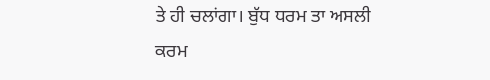ਤੇ ਹੀ ਚਲਾਂਗਾ। ਬੁੱਧ ਧਰਮ ਤਾ ਅਸਲੀ ਕਰਮ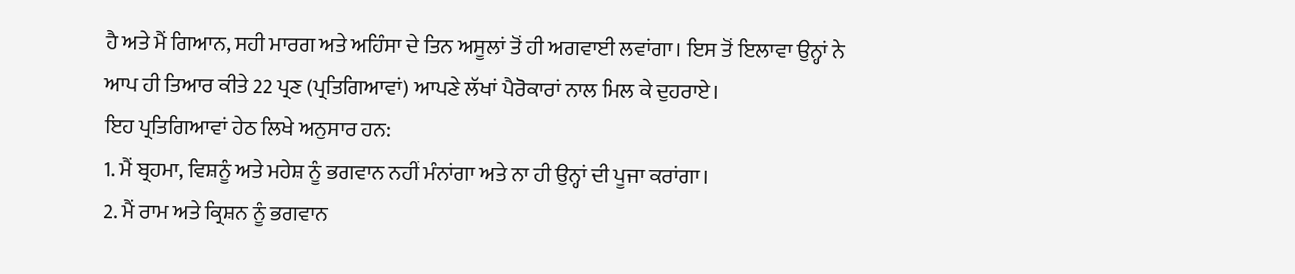ਹੈ ਅਤੇ ਮੈਂ ਗਿਆਨ, ਸਹੀ ਮਾਰਗ ਅਤੇ ਅਹਿੰਸਾ ਦੇ ਤਿਨ ਅਸੂਲਾਂ ਤੋਂ ਹੀ ਅਗਵਾਈ ਲਵਾਂਗਾ। ਇਸ ਤੋਂ ਇਲਾਵਾ ਉਨ੍ਹਾਂ ਨੇ ਆਪ ਹੀ ਤਿਆਰ ਕੀਤੇ 22 ਪ੍ਰਣ (ਪ੍ਰਤਿਗਿਆਵਾਂ) ਆਪਣੇ ਲੱਖਾਂ ਪੈਰੋਕਾਰਾਂ ਨਾਲ ਮਿਲ ਕੇ ਦੁਹਰਾਏ।
ਇਹ ਪ੍ਰਤਿਗਿਆਵਾਂ ਹੇਠ ਲਿਖੇ ਅਨੁਸਾਰ ਹਨ:
1. ਮੈਂ ਬ੍ਰਹਮਾ, ਵਿਸ਼ਨੂੰ ਅਤੇ ਮਹੇਸ਼ ਨੂੰ ਭਗਵਾਨ ਨਹੀਂ ਮੰਨਾਂਗਾ ਅਤੇ ਨਾ ਹੀ ਉਨ੍ਹਾਂ ਦੀ ਪੂਜਾ ਕਰਾਂਗਾ।
2. ਮੈਂ ਰਾਮ ਅਤੇ ਕ੍ਰਿਸ਼ਨ ਨੂੰ ਭਗਵਾਨ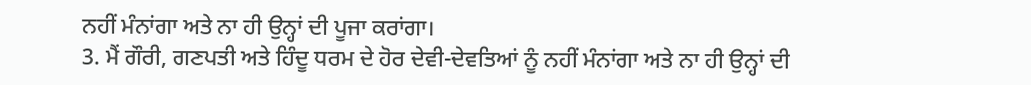ਨਹੀਂ ਮੰਨਾਂਗਾ ਅਤੇ ਨਾ ਹੀ ਉਨ੍ਹਾਂ ਦੀ ਪੂਜਾ ਕਰਾਂਗਾ।
3. ਮੈਂ ਗੌਰੀ, ਗਣਪਤੀ ਅਤੇ ਹਿੰਦੂ ਧਰਮ ਦੇ ਹੋਰ ਦੇਵੀ-ਦੇਵਤਿਆਂ ਨੂੰ ਨਹੀਂ ਮੰਨਾਂਗਾ ਅਤੇ ਨਾ ਹੀ ਉਨ੍ਹਾਂ ਦੀ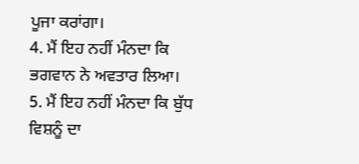ਪੂਜਾ ਕਰਾਂਗਾ।
4. ਮੈਂ ਇਹ ਨਹੀਂ ਮੰਨਦਾ ਕਿ ਭਗਵਾਨ ਨੇ ਅਵਤਾਰ ਲਿਆ।
5. ਮੈਂ ਇਹ ਨਹੀਂ ਮੰਨਦਾ ਕਿ ਬੁੱਧ ਵਿਸ਼ਨੂੰ ਦਾ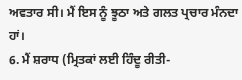ਅਵਤਾਰ ਸੀ। ਮੈਂ ਇਸ ਨੂੰ ਝੂਠਾ ਅਤੇ ਗਲਤ ਪ੍ਰਚਾਰ ਮੰਨਦਾ ਹਾਂ।
6. ਮੈਂ ਸ਼ਰਾਧ (ਮ੍ਰਿਤਕਾਂ ਲਈ ਹਿੰਦੂ ਰੀਤੀ-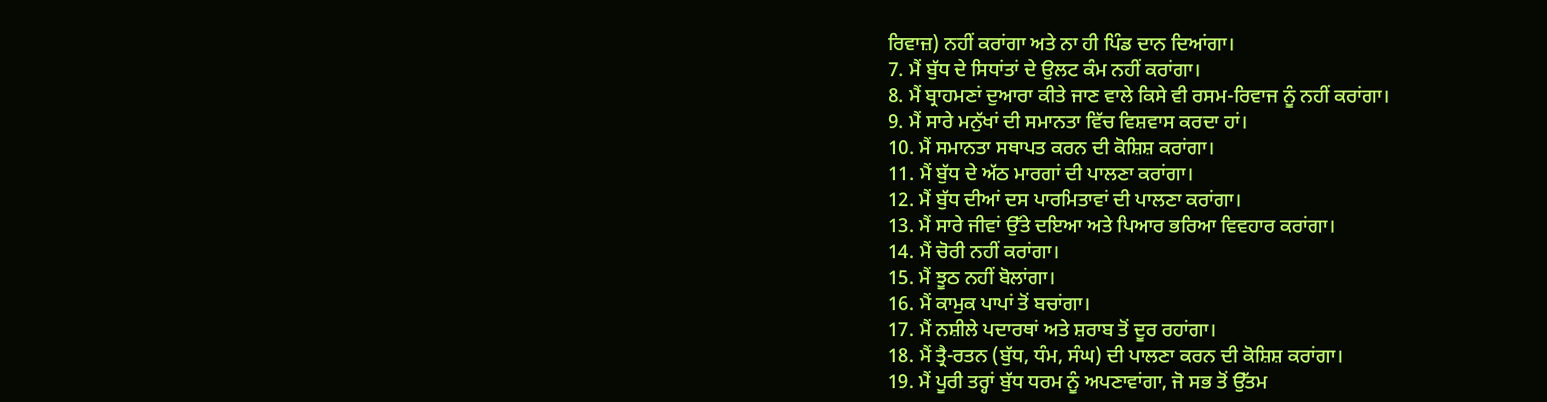ਰਿਵਾਜ਼) ਨਹੀਂ ਕਰਾਂਗਾ ਅਤੇ ਨਾ ਹੀ ਪਿੰਡ ਦਾਨ ਦਿਆਂਗਾ।
7. ਮੈਂ ਬੁੱਧ ਦੇ ਸਿਧਾਂਤਾਂ ਦੇ ਉਲਟ ਕੰਮ ਨਹੀਂ ਕਰਾਂਗਾ।
8. ਮੈਂ ਬ੍ਰਾਹਮਣਾਂ ਦੁਆਰਾ ਕੀਤੇ ਜਾਣ ਵਾਲੇ ਕਿਸੇ ਵੀ ਰਸਮ-ਰਿਵਾਜ ਨੂੰ ਨਹੀਂ ਕਰਾਂਗਾ।
9. ਮੈਂ ਸਾਰੇ ਮਨੁੱਖਾਂ ਦੀ ਸਮਾਨਤਾ ਵਿੱਚ ਵਿਸ਼ਵਾਸ ਕਰਦਾ ਹਾਂ।
10. ਮੈਂ ਸਮਾਨਤਾ ਸਥਾਪਤ ਕਰਨ ਦੀ ਕੋਸ਼ਿਸ਼ ਕਰਾਂਗਾ।
11. ਮੈਂ ਬੁੱਧ ਦੇ ਅੱਠ ਮਾਰਗਾਂ ਦੀ ਪਾਲਣਾ ਕਰਾਂਗਾ।
12. ਮੈਂ ਬੁੱਧ ਦੀਆਂ ਦਸ ਪਾਰਮਿਤਾਵਾਂ ਦੀ ਪਾਲਣਾ ਕਰਾਂਗਾ।
13. ਮੈਂ ਸਾਰੇ ਜੀਵਾਂ ਉੱਤੇ ਦਇਆ ਅਤੇ ਪਿਆਰ ਭਰਿਆ ਵਿਵਹਾਰ ਕਰਾਂਗਾ।
14. ਮੈਂ ਚੋਰੀ ਨਹੀਂ ਕਰਾਂਗਾ।
15. ਮੈਂ ਝੂਠ ਨਹੀਂ ਬੋਲਾਂਗਾ।
16. ਮੈਂ ਕਾਮੁਕ ਪਾਪਾਂ ਤੋਂ ਬਚਾਂਗਾ।
17. ਮੈਂ ਨਸ਼ੀਲੇ ਪਦਾਰਥਾਂ ਅਤੇ ਸ਼ਰਾਬ ਤੋਂ ਦੂਰ ਰਹਾਂਗਾ।
18. ਮੈਂ ਤ੍ਰੈ-ਰਤਨ (ਬੁੱਧ, ਧੰਮ, ਸੰਘ) ਦੀ ਪਾਲਣਾ ਕਰਨ ਦੀ ਕੋਸ਼ਿਸ਼ ਕਰਾਂਗਾ।
19. ਮੈਂ ਪੂਰੀ ਤਰ੍ਹਾਂ ਬੁੱਧ ਧਰਮ ਨੂੰ ਅਪਣਾਵਾਂਗਾ, ਜੋ ਸਭ ਤੋਂ ਉੱਤਮ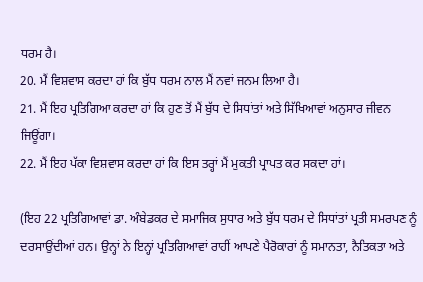ਧਰਮ ਹੈ।
20. ਮੈਂ ਵਿਸ਼ਵਾਸ ਕਰਦਾ ਹਾਂ ਕਿ ਬੁੱਧ ਧਰਮ ਨਾਲ ਮੈਂ ਨਵਾਂ ਜਨਮ ਲਿਆ ਹੈ।
21. ਮੈਂ ਇਹ ਪ੍ਰਤਿਗਿਆ ਕਰਦਾ ਹਾਂ ਕਿ ਹੁਣ ਤੋਂ ਮੈਂ ਬੁੱਧ ਦੇ ਸਿਧਾਂਤਾਂ ਅਤੇ ਸਿੱਖਿਆਵਾਂ ਅਨੁਸਾਰ ਜੀਵਨ ਜਿਊਂਗਾ।
22. ਮੈਂ ਇਹ ਪੱਕਾ ਵਿਸ਼ਵਾਸ ਕਰਦਾ ਹਾਂ ਕਿ ਇਸ ਤਰ੍ਹਾਂ ਮੈਂ ਮੁਕਤੀ ਪ੍ਰਾਪਤ ਕਰ ਸਕਦਾ ਹਾਂ।

(ਇਹ 22 ਪ੍ਰਤਿਗਿਆਵਾਂ ਡਾ. ਅੰਬੇਡਕਰ ਦੇ ਸਮਾਜਿਕ ਸੁਧਾਰ ਅਤੇ ਬੁੱਧ ਧਰਮ ਦੇ ਸਿਧਾਂਤਾਂ ਪ੍ਰਤੀ ਸਮਰਪਣ ਨੂੰ ਦਰਸਾਉਂਦੀਆਂ ਹਨ। ਉਨ੍ਹਾਂ ਨੇ ਇਨ੍ਹਾਂ ਪ੍ਰਤਿਗਿਆਵਾਂ ਰਾਹੀਂ ਆਪਣੇ ਪੈਰੋਕਾਰਾਂ ਨੂੰ ਸਮਾਨਤਾ, ਨੈਤਿਕਤਾ ਅਤੇ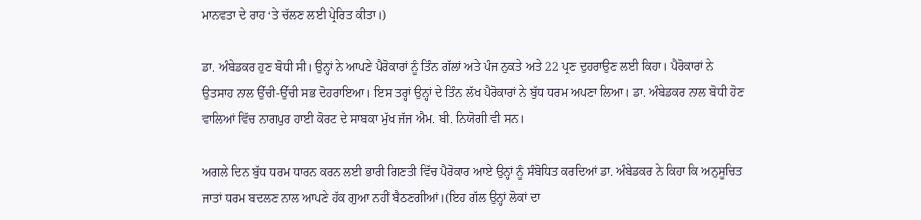ਮਾਨਵਤਾ ਦੇ ਰਾਹ ‘ਤੇ ਚੱਲਣ ਲਈ ਪ੍ਰੇਰਿਤ ਕੀਤਾ।)

ਡਾ. ਅੰਬੇਡਕਰ ਹੁਣ ਬੋਧੀ ਸੀ। ਉਨ੍ਹਾਂ ਨੇ ਆਪਣੇ ਪੈਰੋਕਾਰਾਂ ਨੂੰ ਤਿੰਨ ਗੱਲਾਂ ਅਤੇ ਪੰਜ ਨੁਕਤੇ ਅਤੇ 22 ਪ੍ਰਣ ਦੁਹਰਾਉਣ ਲਈ ਕਿਹਾ। ਪੈਰੋਕਾਰਾਂ ਨੇ ਉਤਸਾਹ ਨਾਲ ਉੱਚੀ-ਉੱਚੀ ਸਭ ਦੋਹਰਾਇਆ। ਇਸ ਤਰ੍ਹਾਂ ਉਨ੍ਹਾਂ ਦੇ ਤਿੰਨ ਲੱਖ ਪੈਰੋਕਾਰਾਂ ਨੇ ਬੁੱਧ ਧਰਮ ਅਪਣਾ ਲਿਆ। ਡਾ. ਅੰਬੇਡਕਰ ਨਾਲ ਬੋਧੀ ਹੋਣ ਵਾਲਿਆਂ ਵਿੱਚ ਨਾਗਪੁਰ ਹਾਈ ਕੋਰਟ ਦੇ ਸਾਬਕਾ ਮੁੱਖ ਜੱਜ ਐਮ. ਬੀ. ਨਿਯੋਗੀ ਵੀ ਸਨ।

ਅਗਲੇ ਦਿਨ ਬੁੱਧ ਧਰਮ ਧਾਰਨ ਕਰਨ ਲਈ ਭਾਰੀ ਗਿਣਤੀ ਵਿੱਚ ਪੈਰੋਕਾਰ ਆਏ ਉਨ੍ਹਾਂ ਨੂੰ ਸੰਬੋਧਿਤ ਕਰਦਿਆਂ ਡਾ. ਅੰਬੇਡਕਰ ਨੇ ਕਿਹਾ ਕਿ ਅਨੁਸੂਚਿਤ ਜਾਤਾਂ ਧਰਮ ਬਦਲਣ ਨਾਲ ਆਪਣੇ ਹੱਕ ਗੁਆ ਨਹੀਂ ਬੈਠਣਗੀਆਂ।(ਇਹ ਗੱਲ ਉਨ੍ਹਾਂ ਲੋਕਾਂ ਦਾ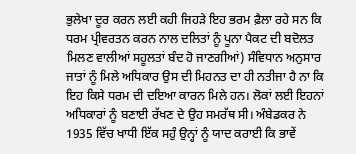ਭੁਲੇਖਾ ਦੂਰ ਕਰਨ ਲਈ ਕਹੀ ਜਿਹੜੇ ਇਹ ਭਰਮ ਫ਼ੈਲਾ ਰਹੇ ਸਨ ਕਿ ਧਰਮ ਪ੍ਰੀਵਰਤਨ ਕਰਨ ਨਾਲ ਦਲਿਤਾਂ ਨੂੰ ਪੂਨਾ ਪੈਕਟ ਦੀ ਬਦੋਲਤ ਮਿਲਣ ਵਾਲੀਆਂ ਸਹੂਲਤਾਂ ਬੰਦ ਹੋ ਜਾਣਗੀਆਂ) ਸੰਵਿਧਾਨ ਅਨੁਸਾਰ ਜਾਤਾਂ ਨੂੰ ਮਿਲੇ ਅਧਿਕਾਰ ਉਸ ਦੀ ਮਿਹਨਤ ਦਾ ਹੀ ਨਤੀਜਾ ਹੈ ਨਾ ਕਿ ਇਹ ਕਿਸੇ ਧਰਮ ਦੀ ਦਇਆ ਕਾਰਨ ਮਿਲੇ ਹਨ। ਲੋਕਾਂ ਲਈ ਇਹਨਾਂ ਅਧਿਕਾਰਾਂ ਨੂੰ ਬਣਾਈ ਰੱਖਣ ਦੇ ਉਹ ਸਮਰੱਥ ਸੀ। ਅੰਬੇਡਕਰ ਨੇ 1935 ਵਿੱਚ ਖਾਧੀ ਇੱਕ ਸਹੁੰ ਉਨ੍ਹਾਂ ਨੂੰ ਯਾਦ ਕਰਾਈ ਕਿ ਭਾਵੇਂ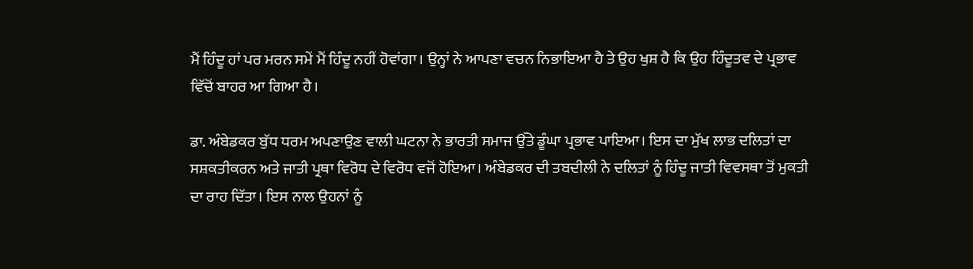ਮੈਂ ਹਿੰਦੂ ਹਾਂ ਪਰ ਮਰਨ ਸਮੇਂ ਮੈਂ ਹਿੰਦੂ ਨਹੀਂ ਹੋਵਾਂਗਾ। ਉਨ੍ਹਾਂ ਨੇ ਆਪਣਾ ਵਚਨ ਨਿਭਾਇਆ ਹੈ ਤੇ ਉਹ ਖੁਸ਼ ਹੈ ਕਿ ਉਹ ਹਿੰਦੂਤਵ ਦੇ ਪ੍ਰਭਾਵ ਵਿੱਚੋਂ ਬਾਹਰ ਆ ਗਿਆ ਹੈ।

ਡਾ. ਅੰਬੇਡਕਰ ਬੁੱਧ ਧਰਮ ਅਪਣਾਉਣ ਵਾਲੀ ਘਟਨਾ ਨੇ ਭਾਰਤੀ ਸਮਾਜ ਉੱਤੇ ਡੂੰਘਾ ਪ੍ਰਭਾਵ ਪਾਇਆ। ਇਸ ਦਾ ਮੁੱਖ ਲਾਭ ਦਲਿਤਾਂ ਦਾ ਸਸ਼ਕਤੀਕਰਨ ਅਤੇ ਜਾਤੀ ਪ੍ਰਥਾ ਵਿਰੋਧ ਦੇ ਵਿਰੋਧ ਵਜੋਂ ਹੋਇਆ। ਅੰਬੇਡਕਰ ਦੀ ਤਬਦੀਲੀ ਨੇ ਦਲਿਤਾਂ ਨੂੰ ਹਿੰਦੂ ਜਾਤੀ ਵਿਵਸਥਾ ਤੋਂ ਮੁਕਤੀ ਦਾ ਰਾਹ ਦਿੱਤਾ। ਇਸ ਨਾਲ ਉਹਨਾਂ ਨੂੰ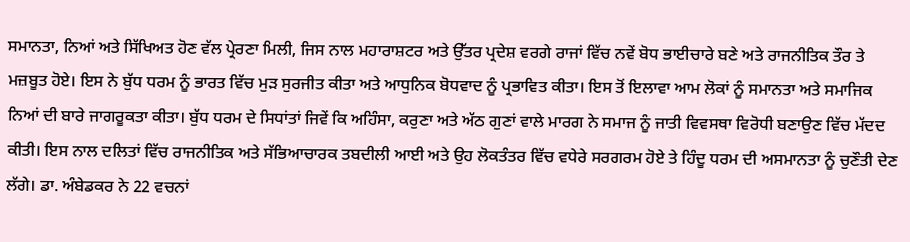ਸਮਾਨਤਾ, ਨਿਆਂ ਅਤੇ ਸਿੱਖਿਅਤ ਹੋਣ ਵੱਲ ਪ੍ਰੇਰਣਾ ਮਿਲੀ, ਜਿਸ ਨਾਲ ਮਹਾਰਾਸ਼ਟਰ ਅਤੇ ਉੱਤਰ ਪ੍ਰਦੇਸ਼ ਵਰਗੇ ਰਾਜਾਂ ਵਿੱਚ ਨਵੇਂ ਬੋਧ ਭਾਈਚਾਰੇ ਬਣੇ ਅਤੇ ਰਾਜਨੀਤਿਕ ਤੌਰ ਤੇ ਮਜ਼ਬੂਤ ਹੋਏ। ਇਸ ਨੇ ਬੁੱਧ ਧਰਮ ਨੂੰ ਭਾਰਤ ਵਿੱਚ ਮੁੜ ਸੁਰਜੀਤ ਕੀਤਾ ਅਤੇ ਆਧੁਨਿਕ ਬੋਧਵਾਦ ਨੂੰ ਪ੍ਰਭਾਵਿਤ ਕੀਤਾ। ਇਸ ਤੋਂ ਇਲਾਵਾ ਆਮ ਲੋਕਾਂ ਨੂੰ ਸਮਾਨਤਾ ਅਤੇ ਸਮਾਜਿਕ ਨਿਆਂ ਦੀ ਬਾਰੇ ਜਾਗਰੂਕਤਾ ਕੀਤਾ। ਬੁੱਧ ਧਰਮ ਦੇ ਸਿਧਾਂਤਾਂ ਜਿਵੇਂ ਕਿ ਅਹਿੰਸਾ, ਕਰੁਣਾ ਅਤੇ ਅੱਠ ਗੁਣਾਂ ਵਾਲੇ ਮਾਰਗ ਨੇ ਸਮਾਜ ਨੂੰ ਜਾਤੀ ਵਿਵਸਥਾ ਵਿਰੋਧੀ ਬਣਾਉਣ ਵਿੱਚ ਮੱਦਦ ਕੀਤੀ। ਇਸ ਨਾਲ ਦਲਿਤਾਂ ਵਿੱਚ ਰਾਜਨੀਤਿਕ ਅਤੇ ਸੱਭਿਆਚਾਰਕ ਤਬਦੀਲੀ ਆਈ ਅਤੇ ਉਹ ਲੋਕਤੰਤਰ ਵਿੱਚ ਵਧੇਰੇ ਸਰਗਰਮ ਹੋਏ ਤੇ ਹਿੰਦੂ ਧਰਮ ਦੀ ਅਸਮਾਨਤਾ ਨੂੰ ਚੁਣੌਤੀ ਦੇਣ ਲੱਗੇ। ਡਾ. ਅੰਬੇਡਕਰ ਨੇ 22 ਵਚਨਾਂ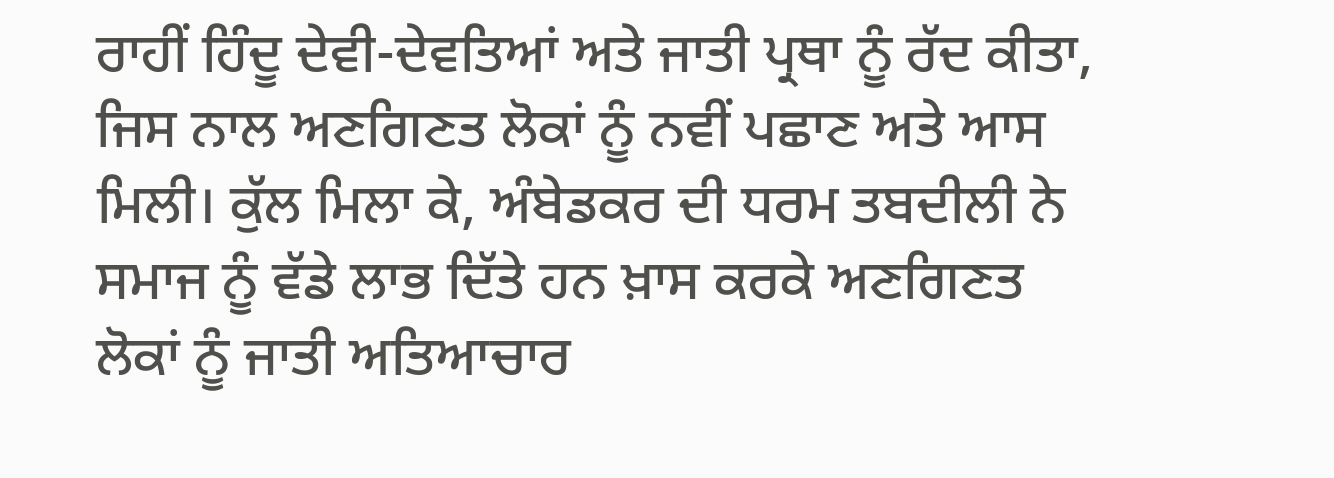ਰਾਹੀਂ ਹਿੰਦੂ ਦੇਵੀ-ਦੇਵਤਿਆਂ ਅਤੇ ਜਾਤੀ ਪ੍ਰਥਾ ਨੂੰ ਰੱਦ ਕੀਤਾ, ਜਿਸ ਨਾਲ ਅਣਗਿਣਤ ਲੋਕਾਂ ਨੂੰ ਨਵੀਂ ਪਛਾਣ ਅਤੇ ਆਸ ਮਿਲੀ। ਕੁੱਲ ਮਿਲਾ ਕੇ, ਅੰਬੇਡਕਰ ਦੀ ਧਰਮ ਤਬਦੀਲੀ ਨੇ ਸਮਾਜ ਨੂੰ ਵੱਡੇ ਲਾਭ ਦਿੱਤੇ ਹਨ ਖ਼ਾਸ ਕਰਕੇ ਅਣਗਿਣਤ ਲੋਕਾਂ ਨੂੰ ਜਾਤੀ ਅਤਿਆਚਾਰ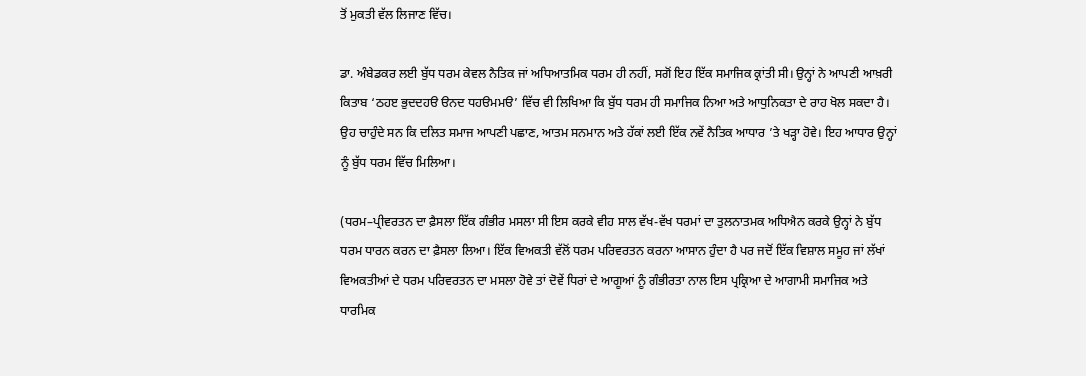ਤੋਂ ਮੁਕਤੀ ਵੱਲ ਲਿਜਾਣ ਵਿੱਚ।

ਡਾ. ਅੰਬੇਡਕਰ ਲਈ ਬੁੱਧ ਧਰਮ ਕੇਵਲ ਨੈਤਿਕ ਜਾਂ ਅਧਿਆਤਮਿਕ ਧਰਮ ਹੀ ਨਹੀਂ, ਸਗੋਂ ਇਹ ਇੱਕ ਸਮਾਜਿਕ ਕ੍ਰਾਂਤੀ ਸੀ। ਉਨ੍ਹਾਂ ਨੇ ਆਪਣੀ ਆਖ਼ਰੀ ਕਿਤਾਬ ‘ਠਹੲ ਭੁਦਦਹੳ ੳਨਦ ਧਹੳਮਮੳ’ ਵਿੱਚ ਵੀ ਲਿਖਿਆ ਕਿ ਬੁੱਧ ਧਰਮ ਹੀ ਸਮਾਜਿਕ ਨਿਆ ਅਤੇ ਆਧੁਨਿਕਤਾ ਦੇ ਰਾਹ ਖੋਲ ਸਕਦਾ ਹੈ। ਉਹ ਚਾਹੁੰਦੇ ਸਨ ਕਿ ਦਲਿਤ ਸਮਾਜ ਆਪਣੀ ਪਛਾਣ, ਆਤਮ ਸਨਮਾਨ ਅਤੇ ਹੱਕਾਂ ਲਈ ਇੱਕ ਨਵੇਂ ਨੈਤਿਕ ਆਧਾਰ ’ਤੇ ਖੜ੍ਹਾ ਹੋਵੇ। ਇਹ ਆਧਾਰ ਉਨ੍ਹਾਂ ਨੂੰ ਬੁੱਧ ਧਰਮ ਵਿੱਚ ਮਿਲਿਆ।

(ਧਰਮ–ਪ੍ਰੀਵਰਤਨ ਦਾ ਫ਼ੈਸਲਾ ਇੱਕ ਗੰਭੀਰ ਮਸਲਾ ਸੀ ਇਸ ਕਰਕੇ ਵੀਹ ਸਾਲ ਵੱਖ-ਵੱਖ ਧਰਮਾਂ ਦਾ ਤੁਲਨਾਤਮਕ ਅਧਿਐਨ ਕਰਕੇ ਉਨ੍ਹਾਂ ਨੇ ਬੁੱਧ ਧਰਮ ਧਾਰਨ ਕਰਨ ਦਾ ਫ਼ੈਸਲਾ ਲਿਆ। ਇੱਕ ਵਿਅਕਤੀ ਵੱਲੋਂ ਧਰਮ ਪਰਿਵਰਤਨ ਕਰਨਾ ਆਸਾਨ ਹੁੰਦਾ ਹੈ ਪਰ ਜਦੋਂ ਇੱਕ ਵਿਸ਼ਾਲ ਸਮੂਹ ਜਾਂ ਲੱਖਾਂ ਵਿਅਕਤੀਆਂ ਦੇ ਧਰਮ ਪਰਿਵਰਤਨ ਦਾ ਮਸਲਾ ਹੋਵੇ ਤਾਂ ਦੋਵੇਂ ਧਿਰਾਂ ਦੇ ਆਗੂਆਂ ਨੂੰ ਗੰਭੀਰਤਾ ਨਾਲ ਇਸ ਪ੍ਰਕ੍ਰਿਆ ਦੇ ਆਗਾਮੀ ਸਮਾਜਿਕ ਅਤੇ ਧਾਰਮਿਕ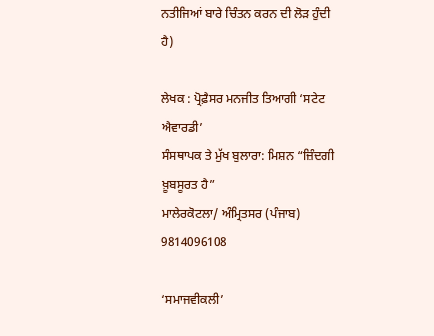ਨਤੀਜਿਆਂ ਬਾਰੇ ਚਿੰਤਨ ਕਰਨ ਦੀ ਲੋੜ ਹੁੰਦੀ ਹੈ)

ਲੇਖਕ : ਪ੍ਰੋਫ਼ੈਸਰ ਮਨਜੀਤ ਤਿਆਗੀ ‘ਸਟੇਟ ਐਵਾਰਡੀ’
ਸੰਸਥਾਪਕ ਤੇ ਮੁੱਖ ਬੁਲਾਰਾ: ਮਿਸ਼ਨ “ਜ਼ਿੰਦਗੀ ਖ਼ੂਬਸੂਰਤ ਹੈ”
ਮਾਲੇਰਕੋਟਲਾ/ ਅੰਮ੍ਰਿਤਸਰ (ਪੰਜਾਬ) 9814096108

‘ਸਮਾਜਵੀਕਲੀ’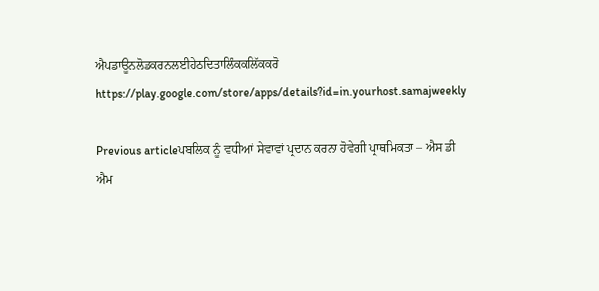ਐਪਡਾਊਨਲੋਡਕਰਨਲਈਹੇਠਦਿਤਾਲਿੰਕਕਲਿੱਕਕਰੋ
https://play.google.com/store/apps/details?id=in.yourhost.samajweekly

Previous articleਪਬਲਿਕ ਨੂੰ ਵਧੀਆਂ ਸੇਵਾਵਾਂ ਪ੍ਰਦਾਨ ਕਰਨਾ ਹੋਵੇਗੀ ਪ੍ਰਾਥਮਿਕਤਾ – ਐਸ ਡੀ ਐਮ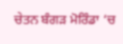ਚੇਤਨ ਬੰਗੜ ਮੋਰਿੰਡਾ ‘ਚ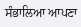ਸੰਭਾਲਿਆ ਆਪਣਾ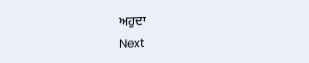ਅਹੁਦਾ
Next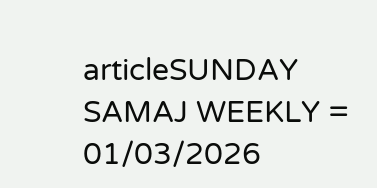articleSUNDAY SAMAJ WEEKLY = 01/03/2026